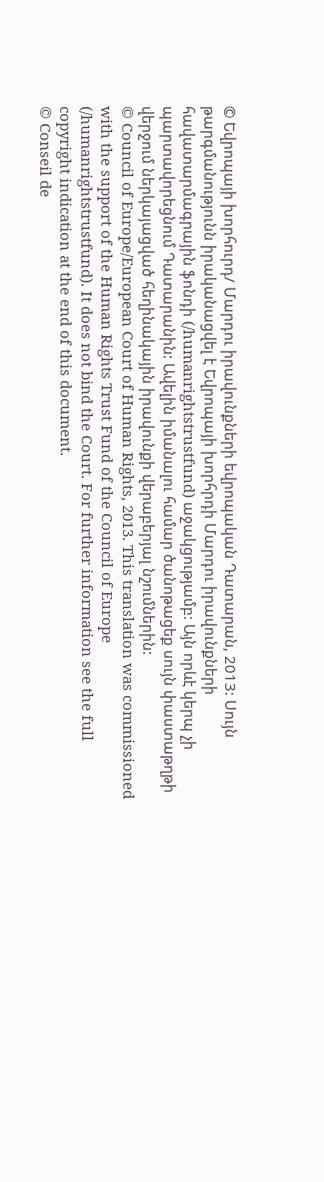© Եվրոպայի խորհուրդ/ Մարդու իրավունքների եվրոպական Դատարան, 2013: Սույն թարգմանությունն իրականացվել է Եվրոպայի խորհրդի Մարդու իրավունքների հավատարմագրային ֆոնդի (/humanrightstrustfund) աջակցությամբ: Այն որևէ կերպ չի պարտավորեցնում Դատարանին: Ավելին իմանալու համար ծանոթացեք սույն փաստաթղթի վերջում ներկայացված հեղինակային իրավունքի վերաբերյալ նշումներին:
© Council of Europe/European Court of Human Rights, 2013. This translation was commissioned with the support of the Human Rights Trust Fund of the Council of Europe (/humanrightstrustfund). It does not bind the Court. For further information see the full copyright indication at the end of this document.
© Conseil de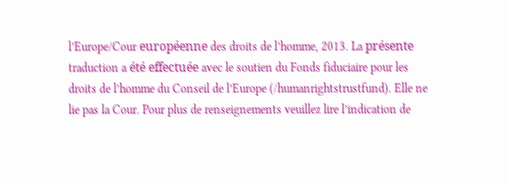l’Europe/Cour européenne des droits de l’homme, 2013. La présente traduction a été effectuée avec le soutien du Fonds fiduciaire pour les droits de l’homme du Conseil de l’Europe (/humanrightstrustfund). Elle ne lie pas la Cour. Pour plus de renseignements veuillez lire l’indication de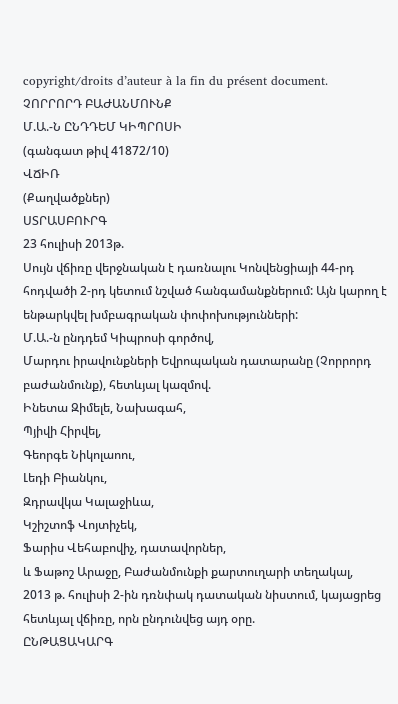copyright/droits d’auteur à la fin du présent document.
ՉՈՐՐՈՐԴ ԲԱԺԱՆՄՈՒՆՔ
Մ.Ա.-Ն ԸՆԴԴԵՄ ԿԻՊՐՈՍԻ
(գանգատ թիվ 41872/10)
ՎՃԻՌ
(Քաղվածքներ)
ՍՏՐԱՍԲՈՒՐԳ
23 հուլիսի 2013թ.
Սույն վճիռը վերջնական է դառնալու Կոնվենցիայի 44-րդ հոդվածի 2-րդ կետում նշված հանգամանքներում: Այն կարող է ենթարկվել խմբագրական փոփոխությունների:
Մ.Ա.-ն ընդդեմ Կիպրոսի գործով,
Մարդու իրավունքների Եվրոպական դատարանը (Չորրորդ բաժանմունք), հետևյալ կազմով.
Ինետա Զիմելե, Նախագահ,
Պյիվի Հիրվել,
Գեորգե Նիկոլաոու,
Լեդի Բիանկու,
Զդրավկա Կալաջիևա,
Կշիշտոֆ Վոյտիչեկ,
Ֆարիս Վեհաբովիչ, դատավորներ,
և Ֆաթոշ Արաջը, Բաժանմունքի քարտուղարի տեղակալ,
2013 թ. հուլիսի 2-ին դռնփակ դատական նիստում, կայացրեց հետևյալ վճիռը, որն ընդունվեց այդ օրը.
ԸՆԹԱՑԱԿԱՐԳ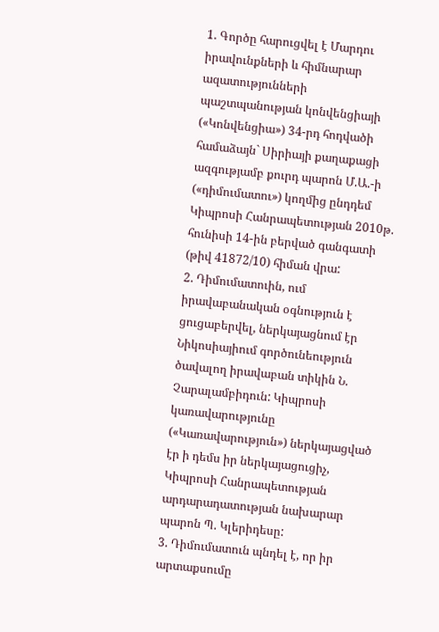1. Գործը հարուցվել է Մարդու իրավունքների և հիմնարար ազատությունների պաշտպանության կոնվենցիայի («Կոնվենցիա») 34-րդ հոդվածի համաձայն` Սիրիայի քաղաքացի ազգությամբ քուրդ պարոն Մ.Ա.-ի («դիմումատու») կողմից ընդդեմ Կիպրոսի Հանրապետության 2010թ. հունիսի 14-ին բերված գանգատի (թիվ 41872/10) հիման վրա:
2. Դիմումատուին, ում իրավաբանական օգնություն է ցուցաբերվել, ներկայացնում էր Նիկոսիայիում գործունեություն ծավալող իրավաբան տիկին Ն. Չարալամբիդուն: Կիպրոսի կառավարությունը («Կառավարություն») ներկայացված էր ի դեմս իր ներկայացուցիչ, Կիպրոսի Հանրապետության արդարադատության նախարար պարոն Պ. Կլերիդեսը:
3. Դիմումատուն պնդել է, որ իր արտաքսումը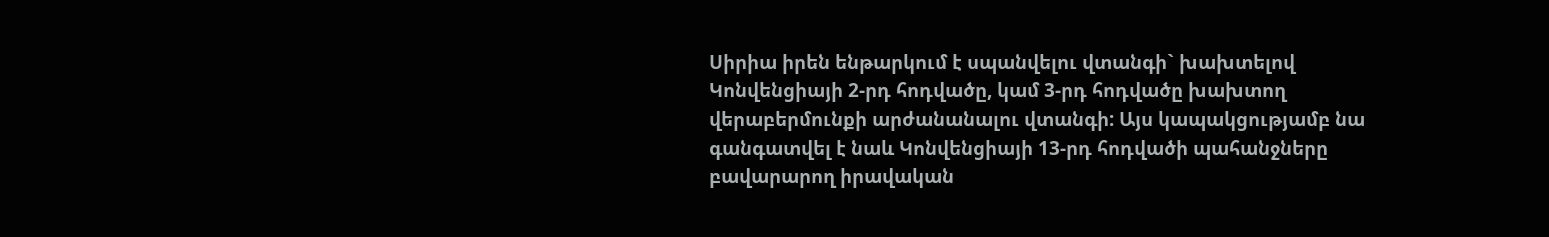Սիրիա իրեն ենթարկում է սպանվելու վտանգի` խախտելով Կոնվենցիայի 2-րդ հոդվածը, կամ 3-րդ հոդվածը խախտող վերաբերմունքի արժանանալու վտանգի: Այս կապակցությամբ նա գանգատվել է նաև Կոնվենցիայի 13-րդ հոդվածի պահանջները բավարարող իրավական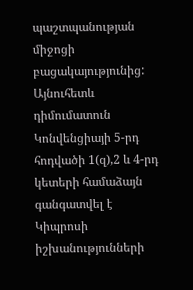պաշտպանության միջոցի բացակայությունից: Այնուհետև դիմումատուն Կոնվենցիայի 5-րդ հոդվածի 1(զ),2 և 4-րդ կետերի համաձայն գանգատվել է Կիպրոսի իշխանությունների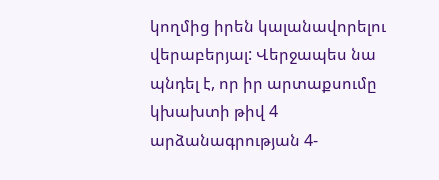կողմից իրեն կալանավորելու վերաբերյալ: Վերջապես նա պնդել է, որ իր արտաքսումը կխախտի թիվ 4 արձանագրության 4-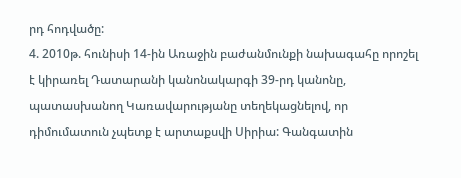րդ հոդվածը:
4. 2010թ. հունիսի 14-ին Առաջին բաժանմունքի նախագահը որոշել է կիրառել Դատարանի կանոնակարգի 39-րդ կանոնը, պատասխանող Կառավարությանը տեղեկացնելով, որ դիմումատուն չպետք է արտաքսվի Սիրիա: Գանգատին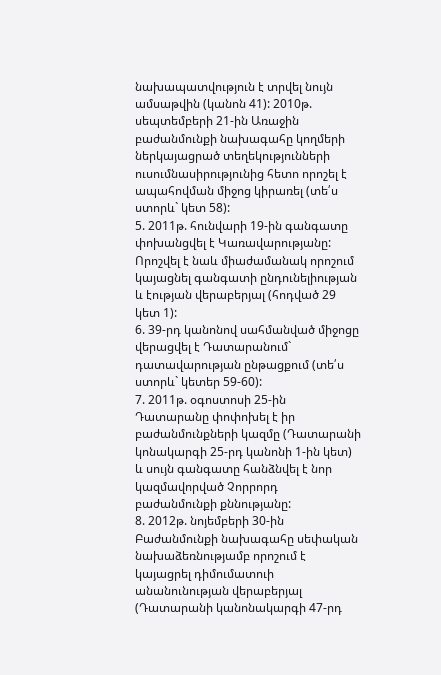նախապատվություն է տրվել նույն ամսաթվին (կանոն 41): 2010թ. սեպտեմբերի 21-ին Առաջին բաժանմունքի նախագահը կողմերի ներկայացրած տեղեկությունների ուսումնասիրությունից հետո որոշել է ապահովման միջոց կիրառել (տե՛ս ստորև` կետ 58):
5. 2011թ. հունվարի 19-ին գանգատը փոխանցվել է Կառավարությանը: Որոշվել է նաև միաժամանակ որոշում կայացնել գանգատի ընդունելիության և էության վերաբերյալ (հոդված 29 կետ 1):
6. 39-րդ կանոնով սահմանված միջոցը վերացվել է Դատարանում` դատավարության ընթացքում (տե՛ս ստորև` կետեր 59-60):
7. 2011թ. օգոստոսի 25-ին Դատարանը փոփոխել է իր բաժանմունքների կազմը (Դատարանի կոնակարգի 25-րդ կանոնի 1-ին կետ) և սույն գանգատը հանձնվել է նոր կազմավորված Չորրորդ բաժանմունքի քննությանը:
8. 2012թ. նոյեմբերի 30-ին Բաժանմունքի նախագահը սեփական նախաձեռնությամբ որոշում է կայացրել դիմումատուի անանունության վերաբերյալ (Դատարանի կանոնակարգի 47-րդ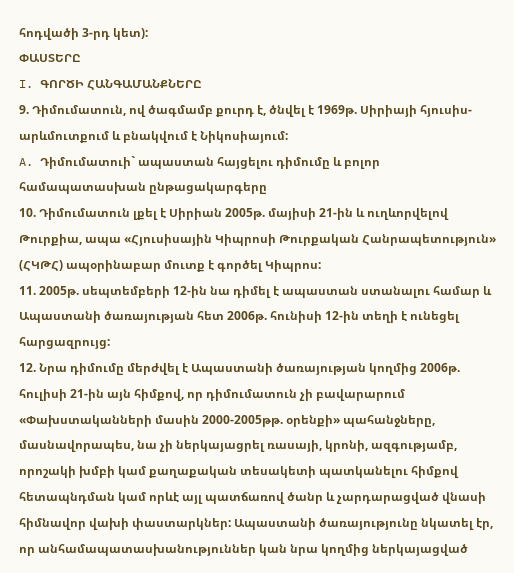հոդվածի 3-րդ կետ):
ՓԱՍՏԵՐԸ
I. ԳՈՐԾԻ ՀԱՆԳԱՄԱՆՔՆԵՐԸ
9. Դիմումատուն, ով ծագմամբ քուրդ է, ծնվել է 1969թ. Սիրիայի հյուսիս-արևմուտքում և բնակվում է Նիկոսիայում:
A. Դիմումատուի` ապաստան հայցելու դիմումը և բոլոր համապատասխան ընթացակարգերը
10. Դիմումատուն լքել է Սիրիան 2005թ. մայիսի 21-ին և ուղևորվելով Թուրքիա, ապա «Հյուսիսային Կիպրոսի Թուրքական Հանրապետություն» (ՀԿԹՀ) ապօրինաբար մուտք է գործել Կիպրոս:
11. 2005թ. սեպտեմբերի 12-ին նա դիմել է ապաստան ստանալու համար և Ապաստանի ծառայության հետ 2006թ. հունիսի 12-ին տեղի է ունեցել հարցազրույց:
12. Նրա դիմումը մերժվել է Ապաստանի ծառայության կողմից 2006թ. հուլիսի 21-ին այն հիմքով, որ դիմումատուն չի բավարարում «Փախստականների մասին 2000-2005թթ. օրենքի» պահանջները, մասնավորապես, նա չի ներկայացրել ռասայի, կրոնի, ազգությամբ, որոշակի խմբի կամ քաղաքական տեսակետի պատկանելու հիմքով հետապնդման կամ որևէ այլ պատճառով ծանր և չարդարացված վնասի հիմնավոր վախի փաստարկներ: Ապաստանի ծառայությունը նկատել էր, որ անհամապատասխանություններ կան նրա կողմից ներկայացված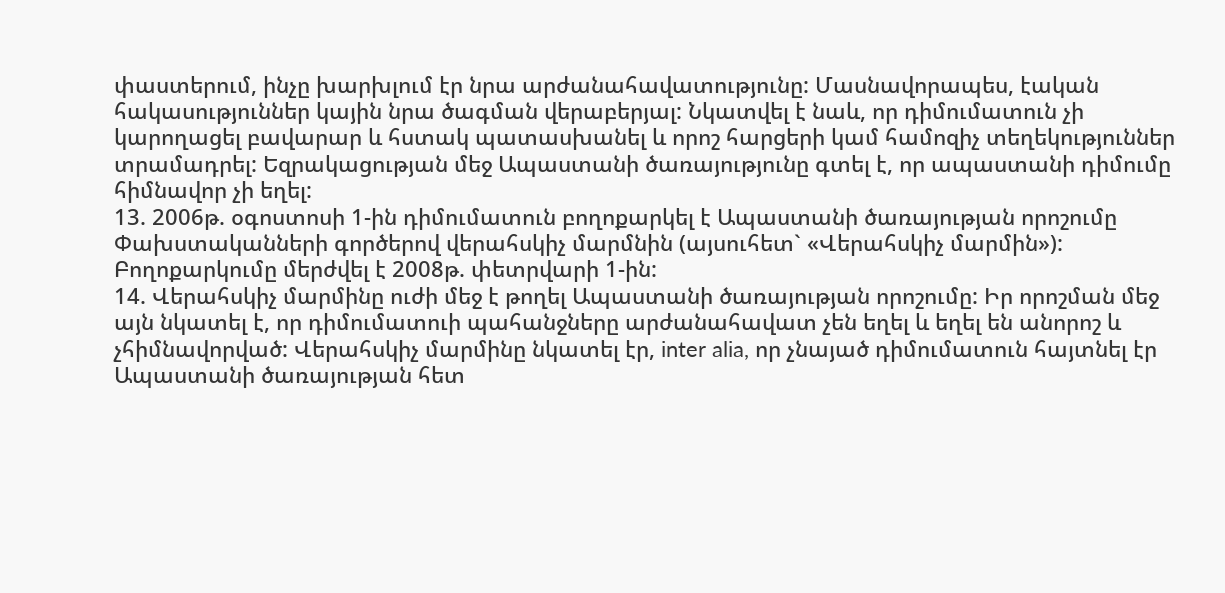փաստերում, ինչը խարխլում էր նրա արժանահավատությունը: Մասնավորապես, էական հակասություններ կային նրա ծագման վերաբերյալ: Նկատվել է նաև, որ դիմումատուն չի կարողացել բավարար և հստակ պատասխանել և որոշ հարցերի կամ համոզիչ տեղեկություններ տրամադրել: Եզրակացության մեջ Ապաստանի ծառայությունը գտել է, որ ապաստանի դիմումը հիմնավոր չի եղել:
13. 2006թ. օգոստոսի 1-ին դիմումատուն բողոքարկել է Ապաստանի ծառայության որոշումը Փախստականների գործերով վերահսկիչ մարմնին (այսուհետ` «Վերահսկիչ մարմին»): Բողոքարկումը մերժվել է 2008թ. փետրվարի 1-ին:
14. Վերահսկիչ մարմինը ուժի մեջ է թողել Ապաստանի ծառայության որոշումը: Իր որոշման մեջ այն նկատել է, որ դիմումատուի պահանջները արժանահավատ չեն եղել և եղել են անորոշ և չհիմնավորված: Վերահսկիչ մարմինը նկատել էր, inter alia, որ չնայած դիմումատուն հայտնել էր Ապաստանի ծառայության հետ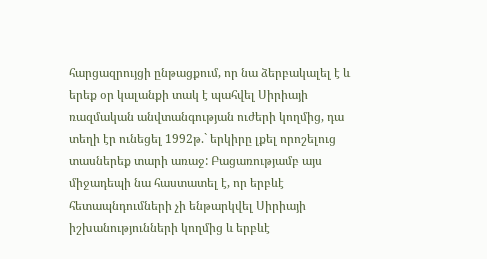հարցազրույցի ընթացքում, որ նա ձերբակալել է և երեք օր կալանքի տակ է պահվել Սիրիայի ռազմական անվտանգության ուժերի կողմից, դա տեղի էր ունեցել 1992թ.` երկիրը լքել որոշելուց տասներեք տարի առաջ: Բացառությամբ այս միջադեպի նա հաստատել է, որ երբևէ հետապնդումների չի ենթարկվել Սիրիայի իշխանությունների կողմից և երբևէ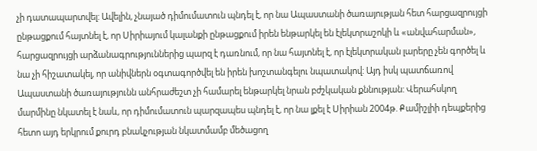չի դատապարտվել: Ավելին, չնայած դիմումատուն պնդել է, որ նա Ապաստանի ծառայության հետ հարցազրույցի ընթացքում հայտնել է, որ Սիրիայում կալանքի ընթացքում իրեն ենթարկել են էլեկտրաշոկի և «անվահարման», հարցազրույցի արձանագրություններից պարզ է դառնում, որ նա հայտնել է, որ էլեկտրական լարերը չեն գործել և նա չի հիշատակել, որ անիվներն օգտագործվել են իրեն խոշտանգելու նպատակով: Այդ իսկ պատճառով Ապաստանի ծառայությունն անհրաժեշտ չի համարել ենթարկել նրան բժշկական քննության: Վերահսկող մարմինը նկատել է նաև, որ դիմումատուն պարզապես պնդել է, որ նա լքել է Սիրիան 2004թ. Քամիշլիի դեպքերից հետո այդ երկրում քուրդ բնակչության նկատմամբ մեծացող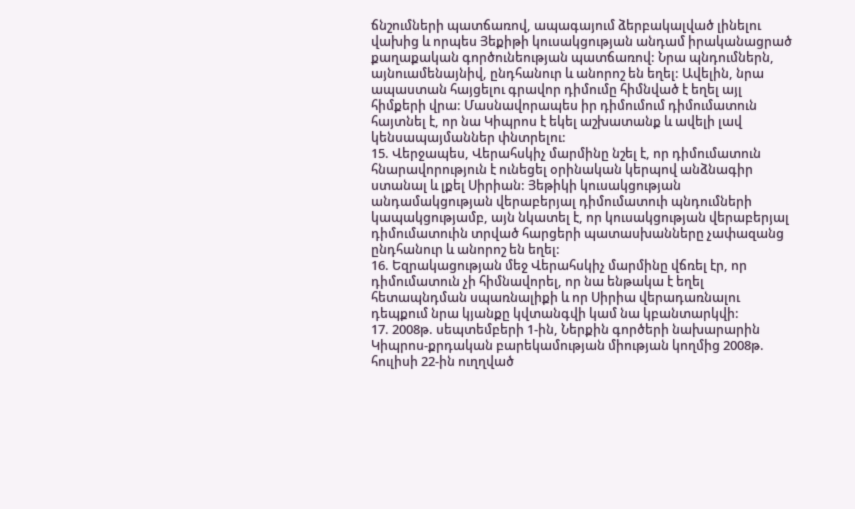ճնշումների պատճառով, ապագայում ձերբակալված լինելու վախից և որպես Յեքիթի կուսակցության անդամ իրականացրած քաղաքական գործունեության պատճառով: Նրա պնդումներն, այնուամենայնիվ, ընդհանուր և անորոշ են եղել: Ավելին, նրա ապաստան հայցելու գրավոր դիմումը հիմնված է եղել այլ հիմքերի վրա: Մասնավորապես իր դիմումում դիմումատուն հայտնել է, որ նա Կիպրոս է եկել աշխատանք և ավելի լավ կենսապայմաններ փնտրելու:
15. Վերջապես, Վերահսկիչ մարմինը նշել է, որ դիմումատուն հնարավորություն է ունեցել օրինական կերպով անձնագիր ստանալ և լքել Սիրիան: Յեթիկի կուսակցության անդամակցության վերաբերյալ դիմումատուի պնդումների կապակցությամբ, այն նկատել է, որ կուսակցության վերաբերյալ դիմումատուին տրված հարցերի պատասխանները չափազանց ընդհանուր և անորոշ են եղել:
16. Եզրակացության մեջ Վերահսկիչ մարմինը վճռել էր, որ դիմումատուն չի հիմնավորել, որ նա ենթակա է եղել հետապնդման սպառնալիքի և որ Սիրիա վերադառնալու դեպքում նրա կյանքը կվտանգվի կամ նա կբանտարկվի:
17. 2008թ. սեպտեմբերի 1-ին, Ներքին գործերի նախարարին Կիպրոս-քրդական բարեկամության միության կողմից 2008թ. հուլիսի 22-ին ուղղված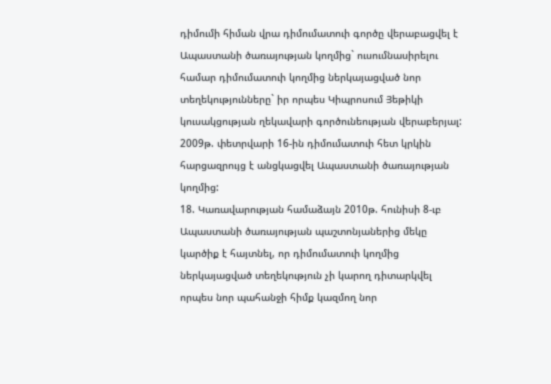դիմումի հիման վրա դիմումատուի գործը վերաբացվել է Ապաստանի ծառայության կողմից` ուսումնասիրելու համար դիմումատուի կողմից ներկայացված նոր տեղեկությունները` իր որպես Կիպրոսում Յեթիկի կուսակցության ղեկավարի գործունեության վերաբերյալ: 2009թ. փետրվարի 16-ին դիմումատուի հետ կրկին հարցազրույց է անցկացվել Ապաստանի ծառայության կողմից:
18. Կառավարության համաձայն 2010թ. հունիսի 8-ւբ Ապաստանի ծառայության պաշտոնյաներից մեկը կարծիք է հայտնել, որ դիմումատուի կողմից ներկայացված տեղեկություն չի կարող դիտարկվել որպես նոր պահանջի հիմք կազմող նոր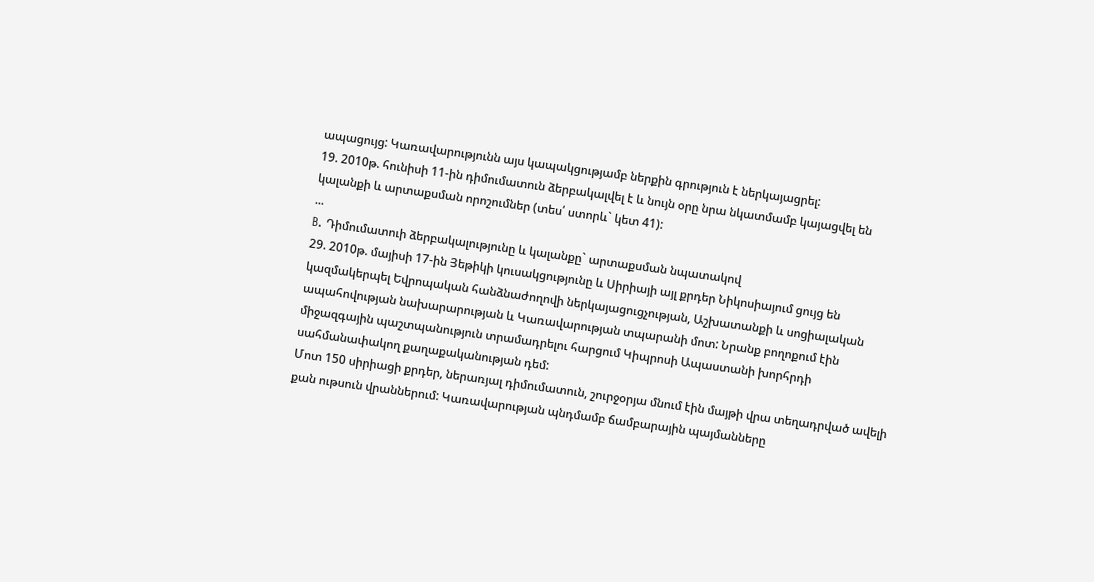ապացույց: Կառավարությունն այս կապակցությամբ ներքին գրություն է ներկայացրել:
19. 2010թ. հունիսի 11-ին դիմումատուն ձերբակալվել է և նույն օրը նրա նկատմամբ կայացվել են կալանքի և արտաքսման որոշումներ (տես՛ ստորև` կետ 41):
...
B. Դիմումատուի ձերբակալությունը և կալանքը` արտաքսման նպատակով
29. 2010թ. մայիսի 17-ին Յեթիկի կուսակցությունը և Սիրիայի այլ քրդեր Նիկոսիայում ցույց են կազմակերպել Եվրոպական հանձնաժողովի ներկայացուցչության, Աշխատանքի և սոցիալական ապահովության նախարարության և Կառավարության տպարանի մոտ: Նրանք բողոքում էին միջազգային պաշտպանություն տրամադրելու հարցում Կիպրոսի Ապաստանի խորհրդի սահմանափակող քաղաքականության դեմ:
Մոտ 150 սիրիացի քրդեր, ներառյալ դիմումատուն, շուրջօրյա մնում էին մայթի վրա տեղադրված ավելի քան ութսուն վրաններում: Կառավարության պնդմամբ ճամբարային պայմանները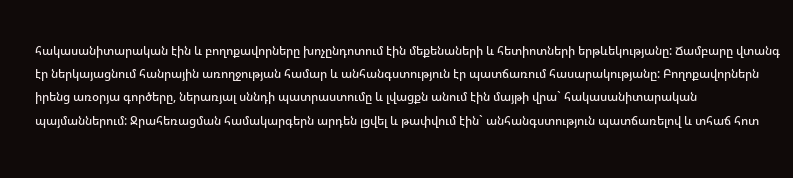հակասանիտարական էին և բողոքավորները խոչընդոտում էին մեքենաների և հետիոտների երթևեկությանը: Ճամբարը վտանգ էր ներկայացնում հանրային առողջության համար և անհանգստություն էր պատճառում հասարակությանը: Բողոքավորներն իրենց առօրյա գործերը, ներառյալ սննդի պատրաստումը և լվացքն անում էին մայթի վրա` հակասանիտարական պայմաններում: Ջրահեռացման համակարգերն արդեն լցվել և թափվում էին` անհանգստություն պատճառելով և տհաճ հոտ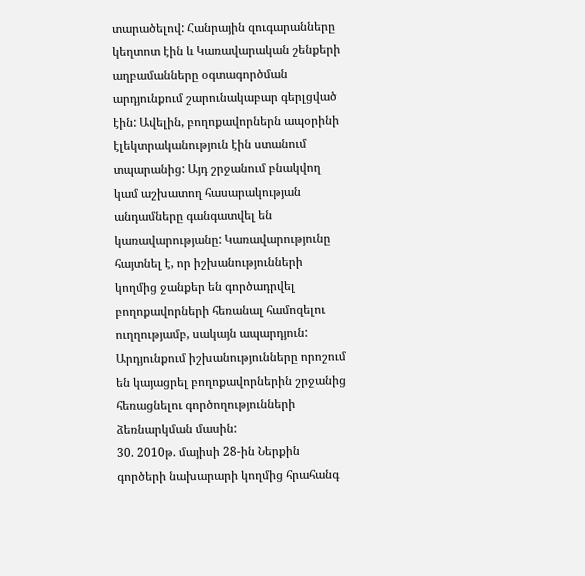տարածելով: Հանրային զուգարանները կեղտոտ էին և Կառավարական շենքերի աղբամանները օգտագործման արդյունքում շարունակաբար գերլցված էին: Ավելին, բողոքավորներն ապօրինի էլեկտրականություն էին ստանում տպարանից: Այդ շրջանում բնակվող կամ աշխատող հասարակության անդամները գանգատվել են կառավարությանը: Կառավարությունը հայտնել է, որ իշխանությունների կողմից ջանքեր են գործադրվել բողոքավորների հեռանալ համոզելու ուղղությամբ, սակայն ապարդյուն: Արդյունքում իշխանությունները որոշում են կայացրել բողոքավորներին շրջանից հեռացնելու գործողությունների ձեռնարկման մասին:
30. 2010թ. մայիսի 28-ին Ներքին գործերի նախարարի կողմից հրահանգ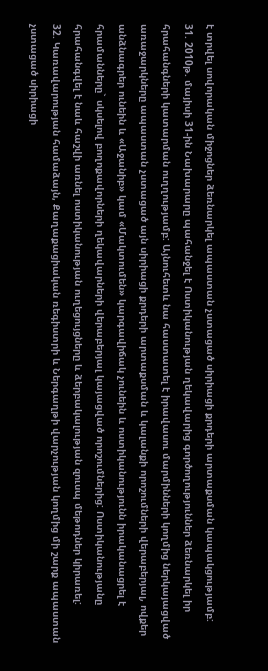է տրվել սովորական միջոցներ ձեռնարկել ապաստան չստացած սիրիացի քրդերի արտաքսման կապակցությամբ:
31. 2010թ. մայիսի 31-ին Նախարարը պահանջել է Ոստիկանության ղեկավարից գործողություններ ձեռնարկել իր հրահանգների կատարման ուղղությամբ: Այնուհետև նա հաստատել է իրավասու մարմինների կողմից ներկայացված առաջարկները ապաստան չստացած այն սիրիացի քրդերի արտաքսման և կալանքի որոշումների վերաբերյալ, ովքեր անձնագրեր ունեին և «Աջանիբ» կամ «Մակտումեն» կարգավիճակ չունեին և ոստիկանությունն իրականացրել է հրամանները` սկսելով բողոքավորների ղեկավարների վերաբերյալ կայացված որոշումներից: Ոստիկանությանը հրահանգվել է նաև հաշվի առնել ոստիկանության ուղեցույցները և ձերբակալության զուսպ մեթոդներ կիրառել:
32. Կառավարության համաձայն, Քաղաքացիական ռեգիստրի և Ներգաղթի վարչության կողմից մի շարք ապաստան չստացած սիրիացի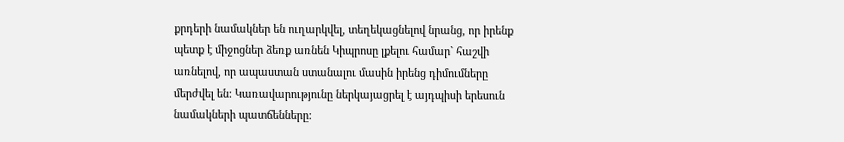քրդերի նամակներ են ուղարկվել, տեղեկացնելով նրանց, որ իրենք պետք է միջոցներ ձեռք առնեն Կիպրոսը լքելու համար` հաշվի առնելով, որ ապաստան ստանալու մասին իրենց դիմումները մերժվել են: Կառավարությունը ներկայացրել է այդպիսի երեսուն նամակների պատճենները: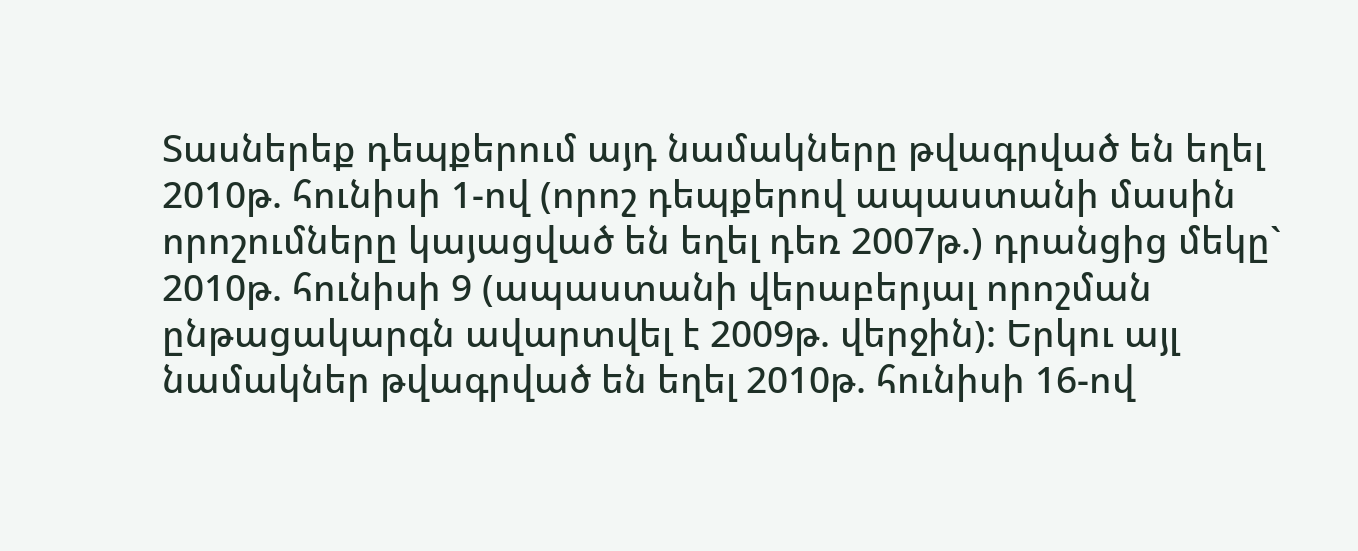Տասներեք դեպքերում այդ նամակները թվագրված են եղել 2010թ. հունիսի 1-ով (որոշ դեպքերով ապաստանի մասին որոշումները կայացված են եղել դեռ 2007թ.) դրանցից մեկը` 2010թ. հունիսի 9 (ապաստանի վերաբերյալ որոշման ընթացակարգն ավարտվել է 2009թ. վերջին): Երկու այլ նամակներ թվագրված են եղել 2010թ. հունիսի 16-ով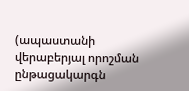(ապաստանի վերաբերյալ որոշման ընթացակարգն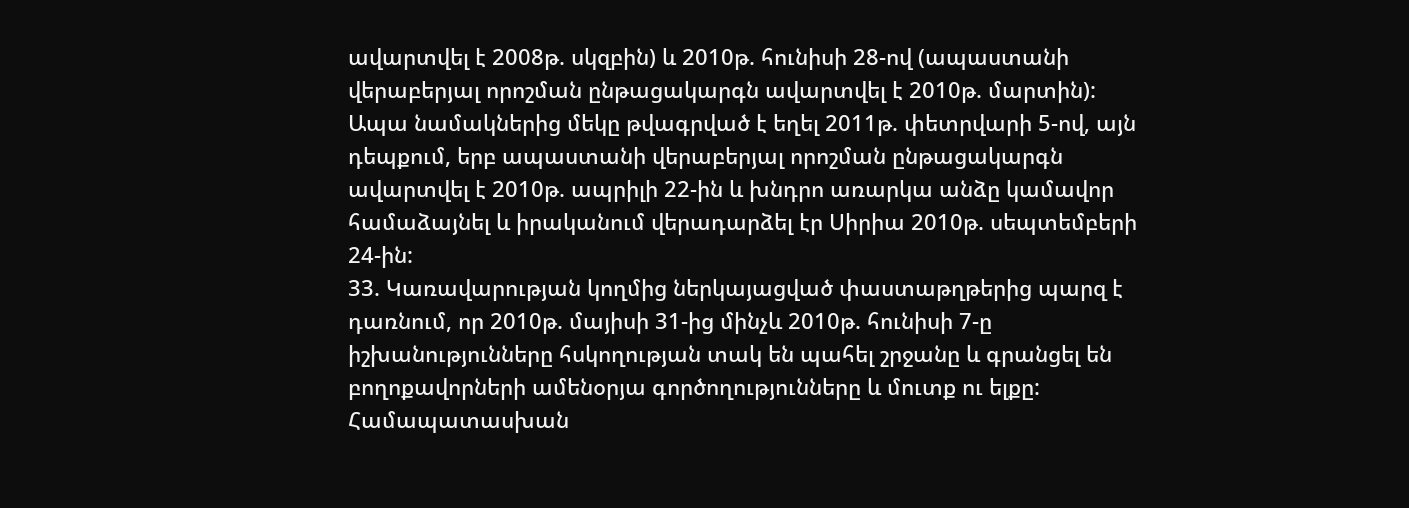ավարտվել է 2008թ. սկզբին) և 2010թ. հունիսի 28-ով (ապաստանի վերաբերյալ որոշման ընթացակարգն ավարտվել է 2010թ. մարտին): Ապա նամակներից մեկը թվագրված է եղել 2011թ. փետրվարի 5-ով, այն դեպքում, երբ ապաստանի վերաբերյալ որոշման ընթացակարգն ավարտվել է 2010թ. ապրիլի 22-ին և խնդրո առարկա անձը կամավոր համաձայնել և իրականում վերադարձել էր Սիրիա 2010թ. սեպտեմբերի 24-ին:
33. Կառավարության կողմից ներկայացված փաստաթղթերից պարզ է դառնում, որ 2010թ. մայիսի 31-ից մինչև 2010թ. հունիսի 7-ը իշխանությունները հսկողության տակ են պահել շրջանը և գրանցել են բողոքավորների ամենօրյա գործողությունները և մուտք ու ելքը: Համապատասխան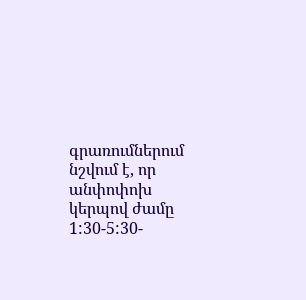գրառումներում նշվում է, որ անփոփոխ կերպով ժամը 1:30-5:30-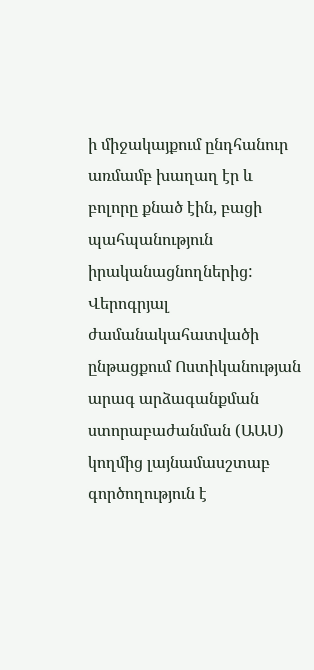ի միջակայքում ընդհանուր առմամբ խաղաղ էր և բոլորը քնած էին, բացի պահպանություն իրականացնողներից: Վերոգրյալ ժամանակահատվածի ընթացքում Ոստիկանության արագ արձագանքման ստորաբաժանման (ԱԱՍ) կողմից լայնամասշտաբ գործողություն է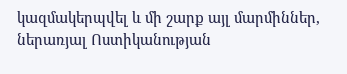կազմակերպվել և մի շարք այլ մարմիններ, ներառյալ Ոստիկանության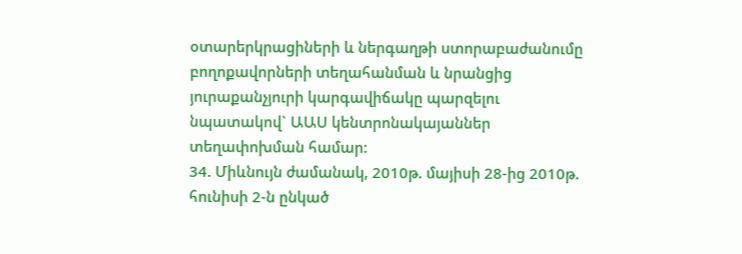օտարերկրացիների և ներգաղթի ստորաբաժանումը բողոքավորների տեղահանման և նրանցից յուրաքանչյուրի կարգավիճակը պարզելու նպատակով` ԱԱՍ կենտրոնակայաններ տեղափոխման համար:
34. Միևնույն ժամանակ, 2010թ. մայիսի 28-ից 2010թ. հունիսի 2-ն ընկած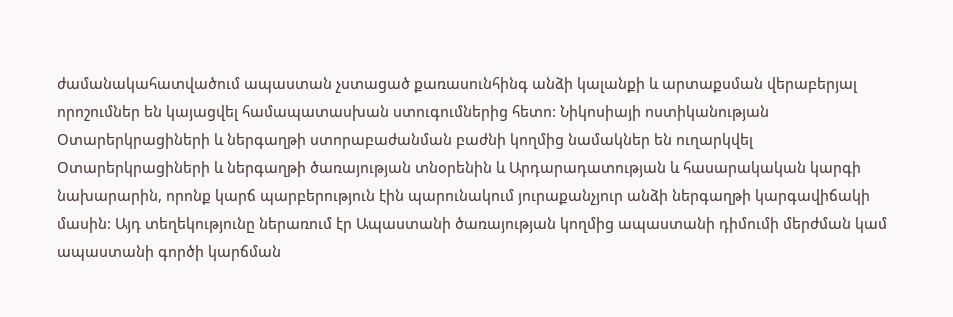ժամանակահատվածում ապաստան չստացած քառասունհինգ անձի կալանքի և արտաքսման վերաբերյալ որոշումներ են կայացվել համապատասխան ստուգումներից հետո: Նիկոսիայի ոստիկանության Օտարերկրացիների և ներգաղթի ստորաբաժանման բաժնի կողմից նամակներ են ուղարկվել Օտարերկրացիների և ներգաղթի ծառայության տնօրենին և Արդարադատության և հասարակական կարգի նախարարին, որոնք կարճ պարբերություն էին պարունակում յուրաքանչյուր անձի ներգաղթի կարգավիճակի մասին: Այդ տեղեկությունը ներառում էր Ապաստանի ծառայության կողմից ապաստանի դիմումի մերժման կամ ապաստանի գործի կարճման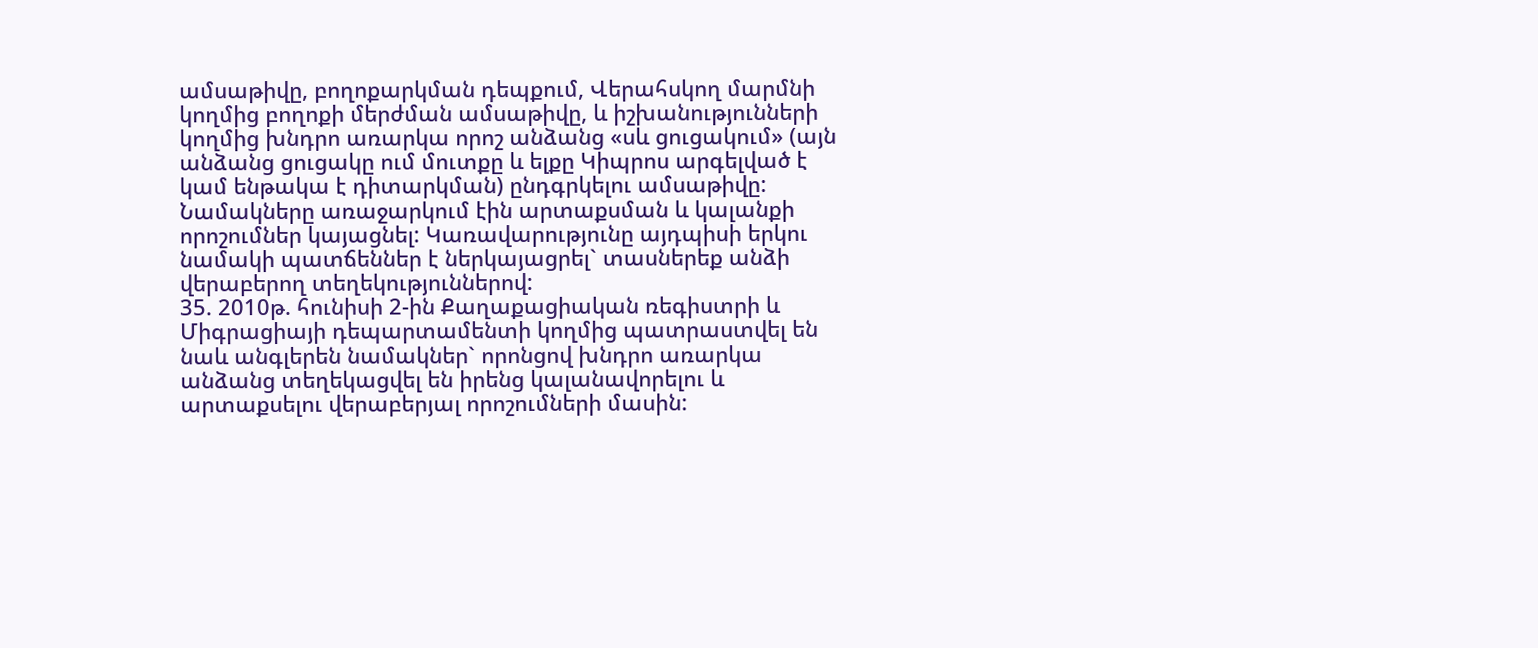ամսաթիվը, բողոքարկման դեպքում, Վերահսկող մարմնի կողմից բողոքի մերժման ամսաթիվը, և իշխանությունների կողմից խնդրո առարկա որոշ անձանց «սև ցուցակում» (այն անձանց ցուցակը ում մուտքը և ելքը Կիպրոս արգելված է կամ ենթակա է դիտարկման) ընդգրկելու ամսաթիվը: Նամակները առաջարկում էին արտաքսման և կալանքի որոշումներ կայացնել: Կառավարությունը այդպիսի երկու նամակի պատճեններ է ներկայացրել` տասներեք անձի վերաբերող տեղեկություններով:
35. 2010թ. հունիսի 2-ին Քաղաքացիական ռեգիստրի և Միգրացիայի դեպարտամենտի կողմից պատրաստվել են նաև անգլերեն նամակներ` որոնցով խնդրո առարկա անձանց տեղեկացվել են իրենց կալանավորելու և արտաքսելու վերաբերյալ որոշումների մասին: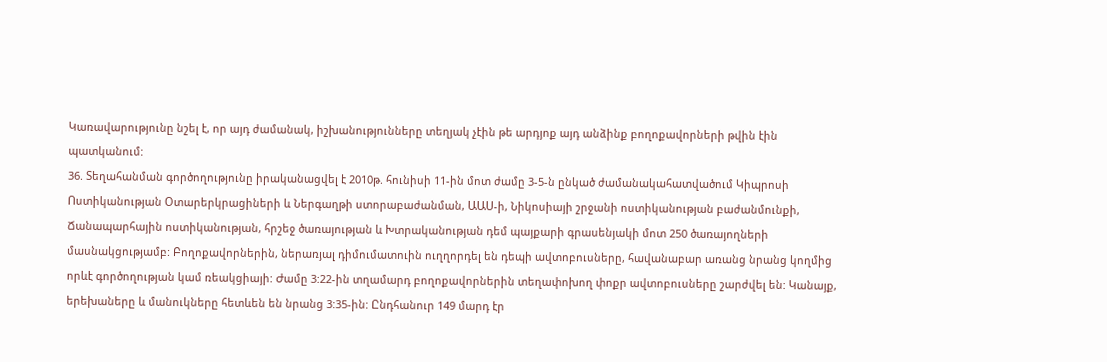Կառավարությունը նշել է, որ այդ ժամանակ, իշխանությունները տեղյակ չէին թե արդյոք այդ անձինք բողոքավորների թվին էին պատկանում:
36. Տեղահանման գործողությունը իրականացվել է 2010թ. հունիսի 11-ին մոտ ժամը 3-5-ն ընկած ժամանակահատվածում Կիպրոսի Ոստիկանության Օտարերկրացիների և Ներգաղթի ստորաբաժանման, ԱԱՍ-ի, Նիկոսիայի շրջանի ոստիկանության բաժանմունքի, Ճանապարհային ոստիկանության, հրշեջ ծառայության և Խտրականության դեմ պայքարի գրասենյակի մոտ 250 ծառայողների մասնակցությամբ: Բողոքավորներին, ներառյալ դիմումատուին ուղղորդել են դեպի ավտոբուսները, հավանաբար առանց նրանց կողմից որևէ գործողության կամ ռեակցիայի: Ժամը 3:22-ին տղամարդ բողոքավորներին տեղափոխող փոքր ավտոբուսները շարժվել են: Կանայք, երեխաները և մանուկները հետևեն են նրանց 3:35-ին: Ընդհանուր 149 մարդ էր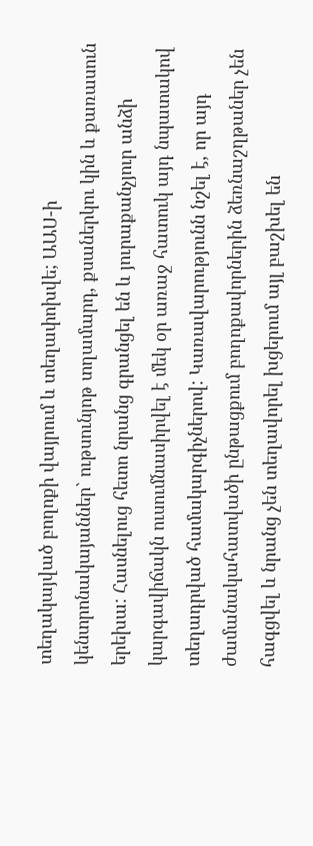տեղակայված բողոքի վայրում և տեղափոխվե; ԱԱՍ-ի կենտրոնակայաններ` ութսունյոթ տղամարդ, քսաներկու կին և քառասուն երեխա: Հասնելուց հետո նրանց գրանցել են և յուրաքանչյուր անձի կարգավիճակն ուսումնասիրվել է մեկ օր առաջ հատուկ այդ նպատակով տեղադրված համակարգիչներով: Կառավարությունն նշել է, որ այդ ժամանակահատվածի ընթացքում բողոքավորներին ձեռնաշղթաներ չեն հագցվել և նրանց չեն տեղավորել խցերում այլ բաշխել են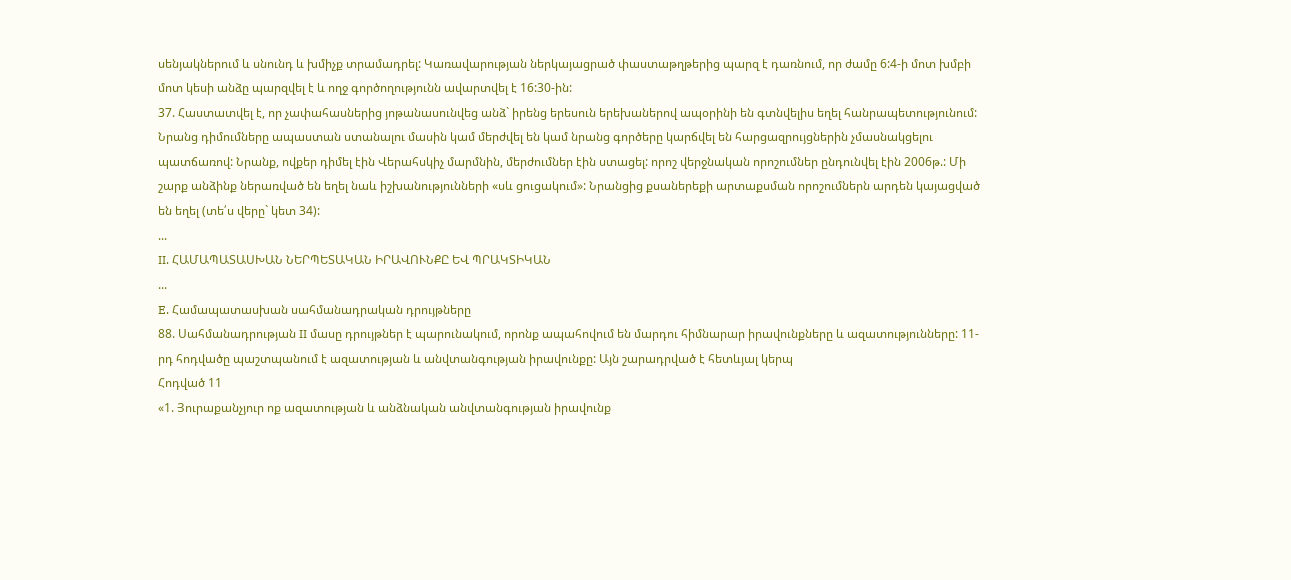սենյակներում և սնունդ և խմիչք տրամադրել: Կառավարության ներկայացրած փաստաթղթերից պարզ է դառնում, որ ժամը 6:4-ի մոտ խմբի մոտ կեսի անձը պարզվել է և ողջ գործողությունն ավարտվել է 16:30-ին:
37. Հաստատվել է, որ չափահասներից յոթանասունվեց անձ` իրենց երեսուն երեխաներով ապօրինի են գտնվելիս եղել հանրապետությունում: Նրանց դիմումները ապաստան ստանալու մասին կամ մերժվել են կամ նրանց գործերը կարճվել են հարցազրույցներին չմասնակցելու պատճառով: Նրանք, ովքեր դիմել էին Վերահսկիչ մարմնին, մերժումներ էին ստացել: որոշ վերջնական որոշումներ ընդունվել էին 2006թ.: Մի շարք անձինք ներառված են եղել նաև իշխանությունների «սև ցուցակում»: Նրանցից քսաներեքի արտաքսման որոշումներն արդեն կայացված են եղել (տե՛ս վերը` կետ 34):
...
II. ՀԱՄԱՊԱՏԱՍԽԱՆ ՆԵՐՊԵՏԱԿԱՆ ԻՐԱՎՈՒՆՔԸ ԵՎ ՊՐԱԿՏԻԿԱՆ
...
E. Համապատասխան սահմանադրական դրույթները
88. Սահմանադրության II մասը դրույթներ է պարունակում, որոնք ապահովում են մարդու հիմնարար իրավունքները և ազատությունները: 11-րդ հոդվածը պաշտպանում է ազատության և անվտանգության իրավունքը: Այն շարադրված է հետևյալ կերպ
Հոդված 11
«1. Յուրաքանչյուր ոք ազատության և անձնական անվտանգության իրավունք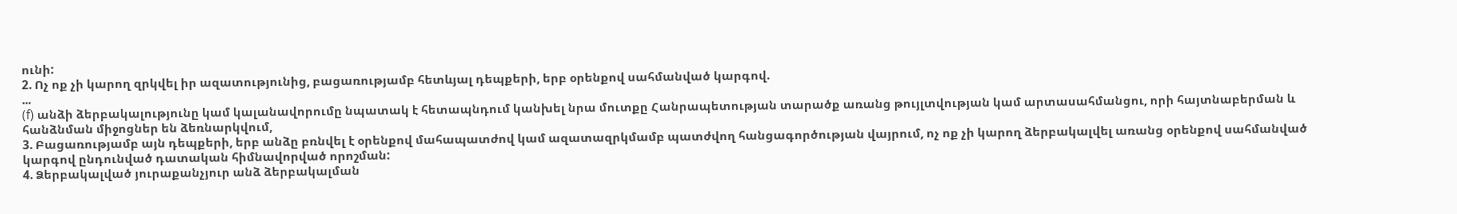ունի:
2. Ոչ ոք չի կարող զրկվել իր ազատությունից, բացառությամբ հետևյալ դեպքերի, երբ օրենքով սահմանված կարգով.
...
(f) անձի ձերբակալությունը կամ կալանավորումը նպատակ է հետապնդում կանխել նրա մուտքը Հանրապետության տարածք առանց թույլտվության կամ արտասահմանցու, որի հայտնաբերման և հանձնման միջոցներ են ձեռնարկվում,
3. Բացառությամբ այն դեպքերի, երբ անձը բռնվել է օրենքով մահապատժով կամ ազատազրկմամբ պատժվող հանցագործության վայրում, ոչ ոք չի կարող ձերբակալվել առանց օրենքով սահմանված կարգով ընդունված դատական հիմնավորված որոշման:
4. Ձերբակալված յուրաքանչյուր անձ ձերբակալման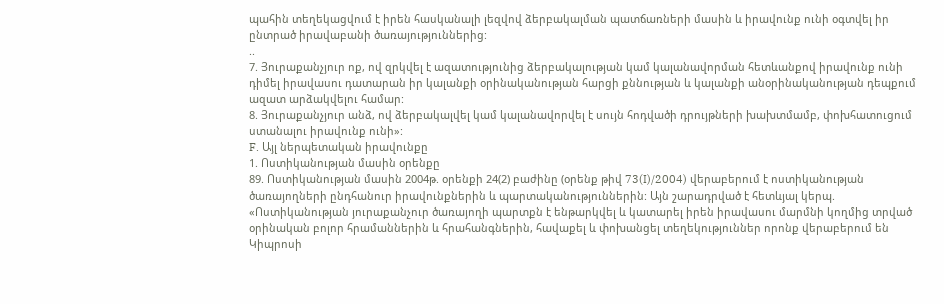պահին տեղեկացվում է իրեն հասկանալի լեզվով ձերբակալման պատճառների մասին և իրավունք ունի օգտվել իր ընտրած իրավաբանի ծառայություններից:
..
7. Յուրաքանչյուր ոք, ով զրկվել է ազատությունից ձերբակալության կամ կալանավորման հետևանքով իրավունք ունի դիմել իրավասու դատարան իր կալանքի օրինականության հարցի քննության և կալանքի անօրինականության դեպքում ազատ արձակվելու համար:
8. Յուրաքանչյուր անձ, ով ձերբակալվել կամ կալանավորվել է սույն հոդվածի դրույթների խախտմամբ, փոխհատուցում ստանալու իրավունք ունի»:
F. Այլ ներպետական իրավունքը
1. Ոստիկանության մասին օրենքը
89. Ոստիկանության մասին 2004թ. օրենքի 24(2) բաժինը (օրենք թիվ 73(I)/2004) վերաբերում է ոստիկանության ծառայողների ընդհանուր իրավունքներին և պարտականություններին: Այն շարադրված է հետևյալ կերպ.
«Ոստիկանության յուրաքանչուր ծառայողի պարտքն է ենթարկվել և կատարել իրեն իրավասու մարմնի կողմից տրված օրինական բոլոր հրամաններին և հրահանգներին, հավաքել և փոխանցել տեղեկություններ որոնք վերաբերում են Կիպրոսի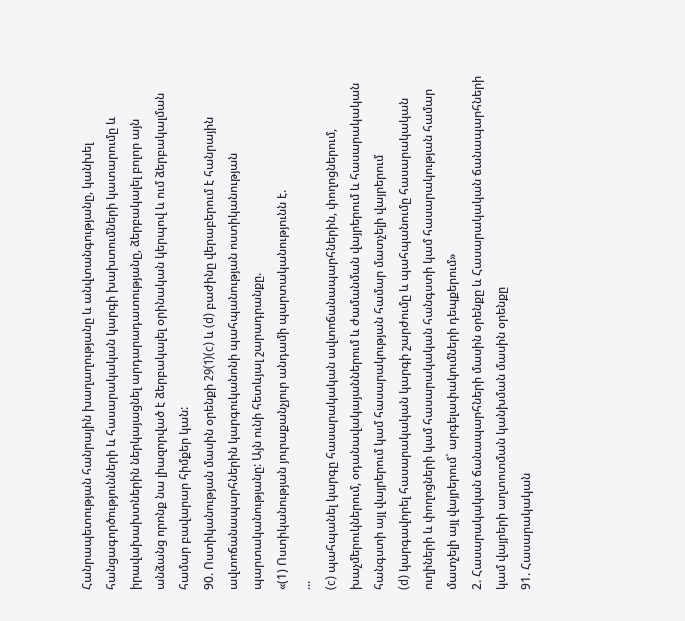Հանրապետության հանրային խաղաղությանը և անվտանգությանը, կանխել հանցագործությունների և հասարակական կարգի խախտումների կատարումը և իրավախախտներին ներկայացնել արդարադատությանը, ձերբակալել բոլոր այն անձանց որոնք նա լիազորված է ձերբակալել օրինական կերպով և ում ձերբակալման համար բավարար հիմքեր կան:
90. Ոստիկանության մասին օրենքի 29(1)(c) և (d) բաժինը վերաբերում է հանրային ավտոճանապարհներին կարգուկանոնի պահպանության ոստիկանության պարտականությանը: Այն ունի հետևյալ շարադրանքը.
«(1) Ոստիկանության յուրաքանչյուր անդամի պարտականությունն է.
...
(c) պահպանել կարգը հասարակական ավտոճանապարհներին, փողոցներում, խաչմերուկներում, օդանավակայաններում և ժամանման վայրերում և հասարակական հանգստի այլ վայրերում կամ հասարակության համար մատչելի վայրերում
(d) կարգավորել հասարակական կարգի շարժումը և պահպանումը հասարակական ուղիների և փողոցների կամ հասարակական հանգստի կամ հասարակության համար մատչելի այլ վայրերում` արգելափակումների դեպքերում»
2. Հասարակական ճանապարհների մասին օրենքը և Հասարակական ճանապարհների կամ վայրերի աղտոտման կանխման մասին օրենքը
91. Հասարակական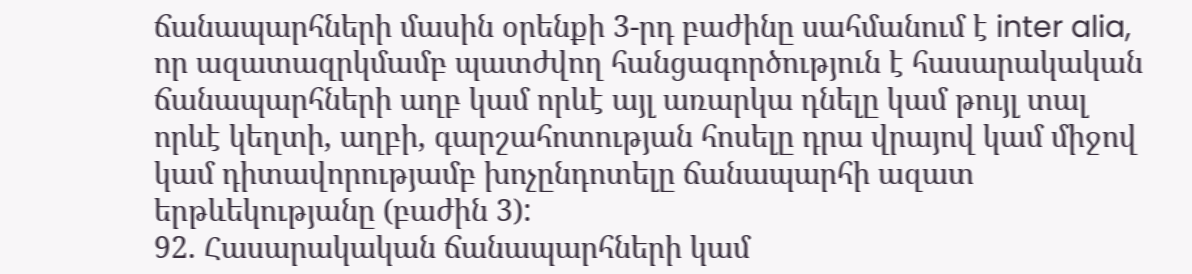ճանապարհների մասին օրենքի 3-րդ բաժինը սահմանում է inter alia, որ ազատազրկմամբ պատժվող հանցագործություն է հասարակական ճանապարհների աղբ կամ որևէ այլ առարկա դնելը կամ թույլ տալ որևէ կեղտի, աղբի, գարշահոտության հոսելը դրա վրայով կամ միջով կամ դիտավորությամբ խոչընդոտելը ճանապարհի ազատ երթևեկությանը (բաժին 3):
92. Հասարակական ճանապարհների կամ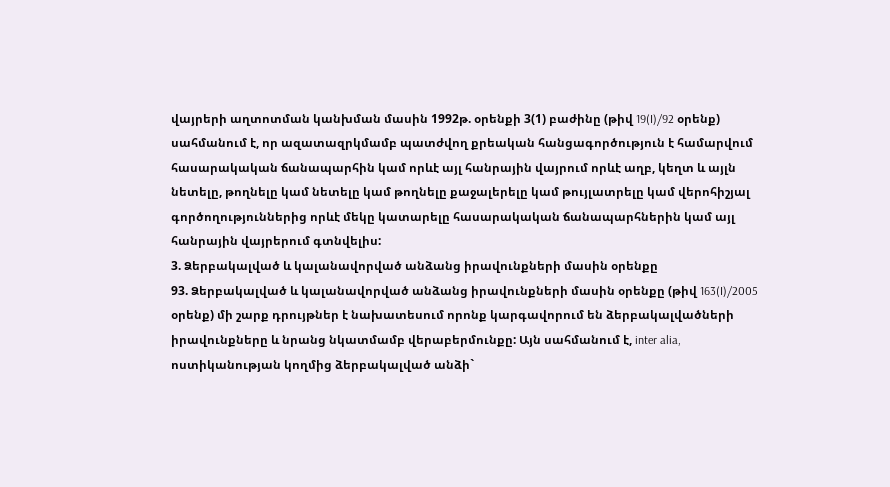վայրերի աղտոտման կանխման մասին 1992թ. օրենքի 3(1) բաժինը (թիվ 19(I)/92 օրենք) սահմանում է, որ ազատազրկմամբ պատժվող քրեական հանցագործություն է համարվում հասարակական ճանապարհին կամ որևէ այլ հանրային վայրում որևէ աղբ, կեղտ և այլն նետելը, թողնելը կամ նետելը կամ թողնելը քաջալերելը կամ թույլատրելը կամ վերոհիշյալ գործողություններից որևէ մեկը կատարելը հասարակական ճանապարհներին կամ այլ հանրային վայրերում գտնվելիս:
3. Ձերբակալված և կալանավորված անձանց իրավունքների մասին օրենքը
93. Ձերբակալված և կալանավորված անձանց իրավունքների մասին օրենքը (թիվ 163(I)/2005 օրենք) մի շարք դրույթներ է նախատեսում որոնք կարգավորում են ձերբակալվածների իրավունքները և նրանց նկատմամբ վերաբերմունքը: Այն սահմանում է, inter alia, ոստիկանության կողմից ձերբակալված անձի`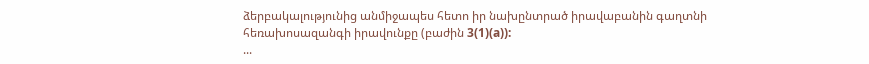ձերբակալությունից անմիջապես հետո իր նախընտրած իրավաբանին գաղտնի հեռախոսազանգի իրավունքը (բաժին 3(1)(a)):
...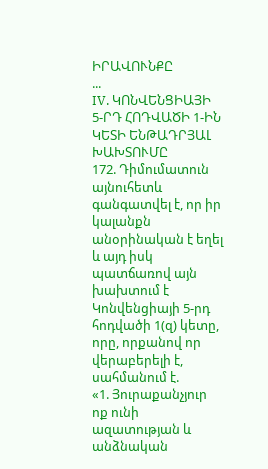ԻՐԱՎՈՒՆՔԸ
...
IV. ԿՈՆՎԵՆՑԻԱՅԻ 5-ՐԴ ՀՈԴՎԱԾԻ 1-ԻՆ ԿԵՏԻ ԵՆԹԱԴՐՅԱԼ ԽԱԽՏՈՒՄԸ
172. Դիմումատուն այնուհետև գանգատվել է, որ իր կալանքն անօրինական է եղել և այդ իսկ պատճառով այն խախտում է Կոնվենցիայի 5-րդ հոդվածի 1(զ) կետը, որը, որքանով որ վերաբերելի է, սահմանում է.
«1. Յուրաքանչյուր ոք ունի ազատության և անձնական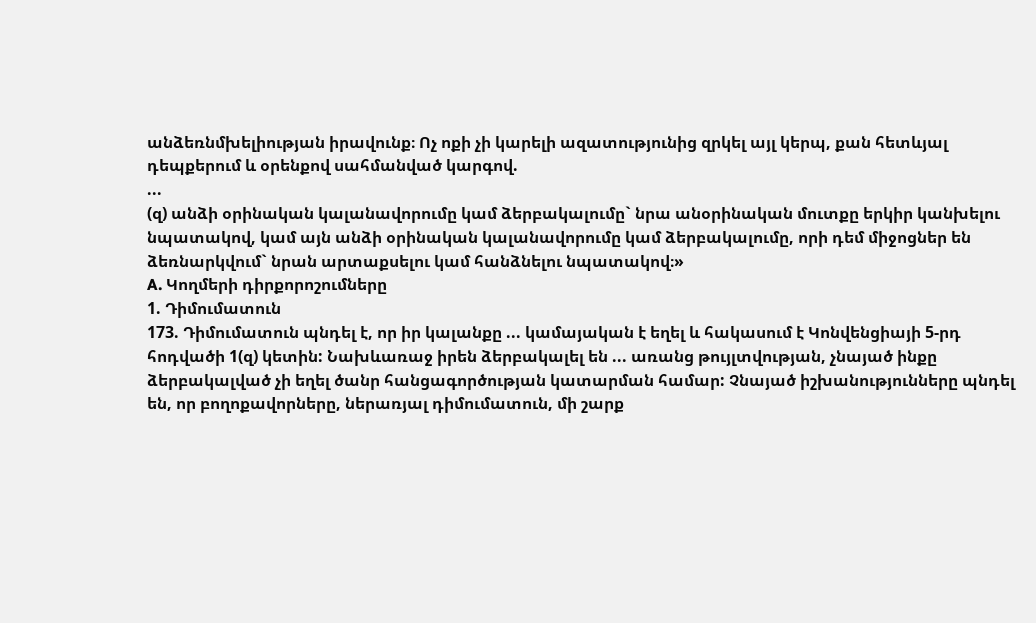անձեռնմխելիության իրավունք։ Ոչ ոքի չի կարելի ազատությունից զրկել այլ կերպ, քան հետևյալ դեպքերում և օրենքով սահմանված կարգով.
...
(զ) անձի օրինական կալանավորումը կամ ձերբակալումը` նրա անօրինական մուտքը երկիր կանխելու նպատակով, կամ այն անձի օրինական կալանավորումը կամ ձերբակալումը, որի դեմ միջոցներ են ձեռնարկվում` նրան արտաքսելու կամ հանձնելու նպատակով։»
A. Կողմերի դիրքորոշումները
1. Դիմումատուն
173. Դիմումատուն պնդել է, որ իր կալանքը ... կամայական է եղել և հակասում է Կոնվենցիայի 5-րդ հոդվածի 1(զ) կետին: Նախևառաջ իրեն ձերբակալել են ... առանց թույլտվության, չնայած ինքը ձերբակալված չի եղել ծանր հանցագործության կատարման համար: Չնայած իշխանությունները պնդել են, որ բողոքավորները, ներառյալ դիմումատուն, մի շարք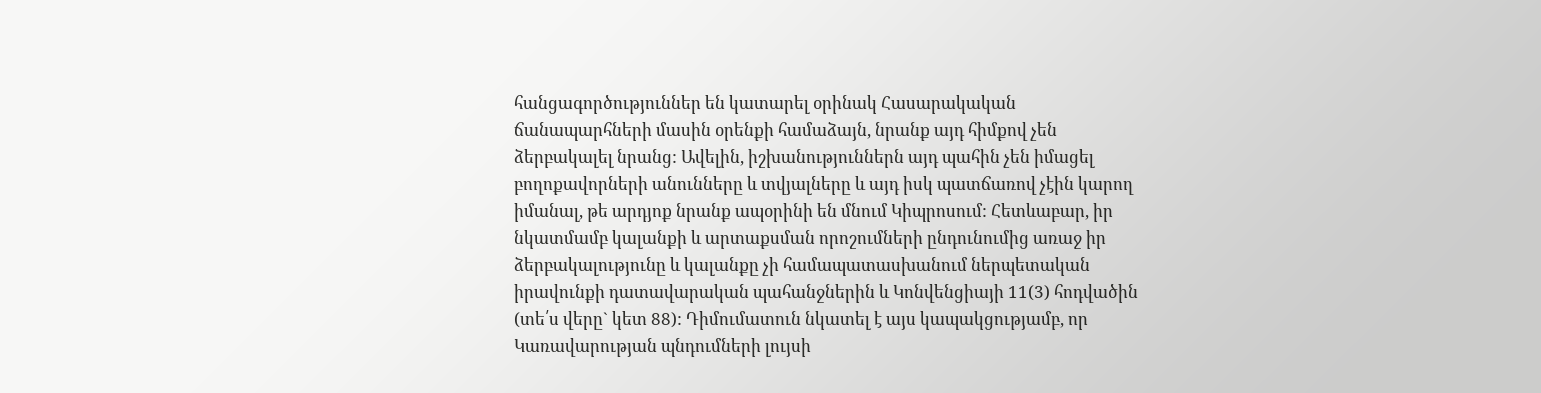հանցագործություններ են կատարել օրինակ Հասարակական ճանապարհների մասին օրենքի համաձայն, նրանք այդ հիմքով չեն ձերբակալել նրանց: Ավելին, իշխանություններն այդ պահին չեն իմացել բողոքավորների անունները և տվյալները և այդ իսկ պատճառով չէին կարող իմանալ, թե արդյոք նրանք ապօրինի են մնում Կիպրոսում: Հետևաբար, իր նկատմամբ կալանքի և արտաքսման որոշումների ընդունումից առաջ իր ձերբակալությունը և կալանքը չի համապատասխանում ներպետական իրավունքի դատավարական պահանջներին և Կոնվենցիայի 11(3) հոդվածին (տե՛ս վերը` կետ 88): Դիմումատուն նկատել է այս կապակցությամբ, որ Կառավարության պնդումների լույսի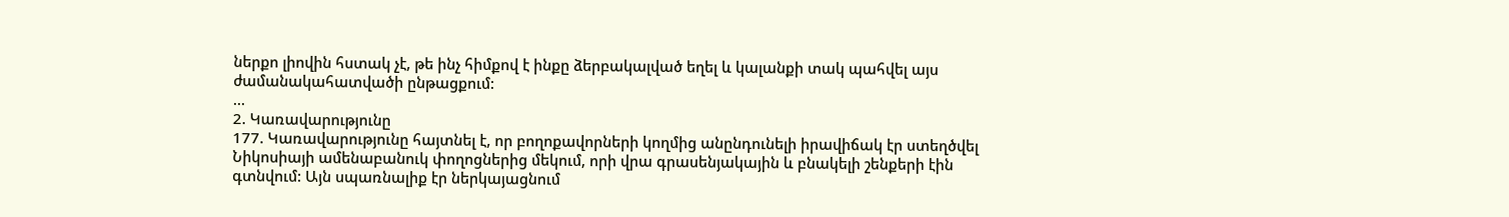ներքո լիովին հստակ չէ, թե ինչ հիմքով է ինքը ձերբակալված եղել և կալանքի տակ պահվել այս ժամանակահատվածի ընթացքում:
...
2. Կառավարությունը
177. Կառավարությունը հայտնել է, որ բողոքավորների կողմից անընդունելի իրավիճակ էր ստեղծվել Նիկոսիայի ամենաբանուկ փողոցներից մեկում, որի վրա գրասենյակային և բնակելի շենքերի էին գտնվում: Այն սպառնալիք էր ներկայացնում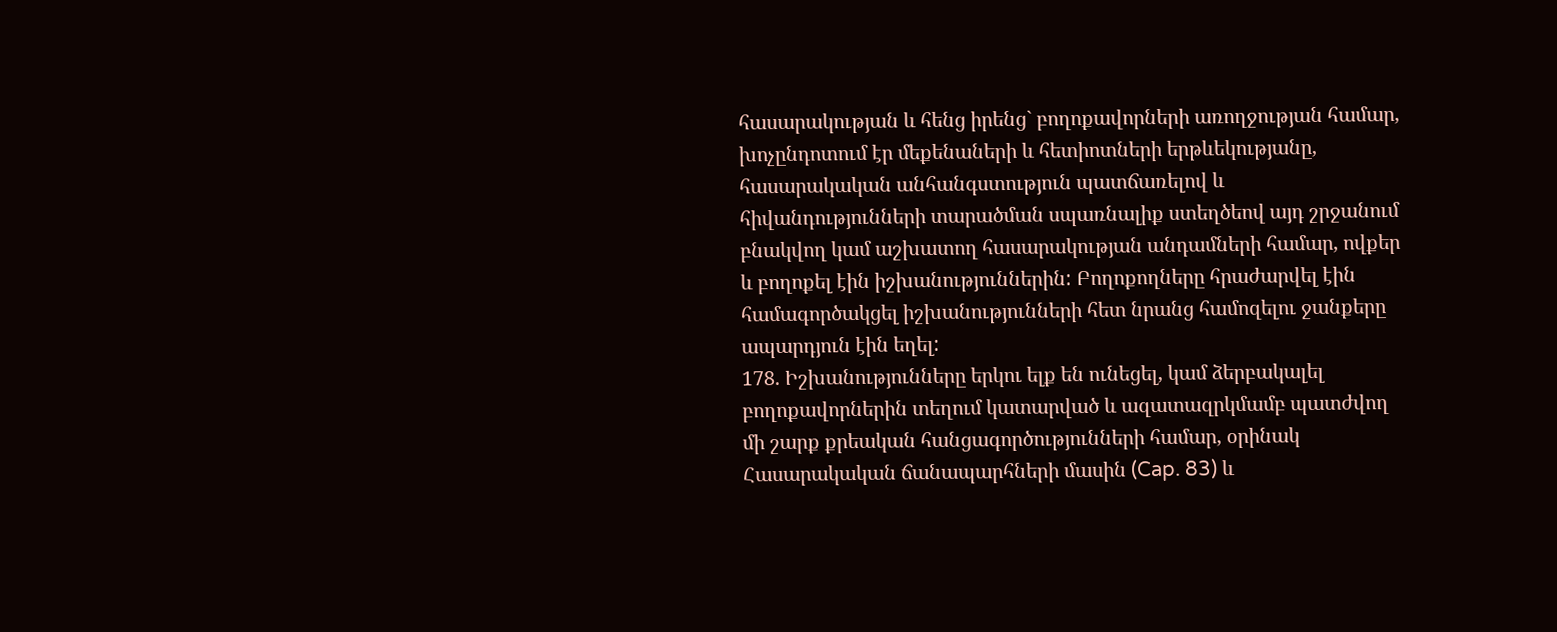հասարակության և հենց իրենց` բողոքավորների առողջության համար, խոչընդոտում էր մեքենաների և հետիոտների երթևեկությանը, հասարակական անհանգստություն պատճառելով և հիվանդությունների տարածման սպառնալիք ստեղծեով այդ շրջանում բնակվող կամ աշխատող հասարակության անդամների համար, ովքեր և բողոքել էին իշխանություններին: Բողոքողները հրաժարվել էին համագործակցել իշխանությունների հետ նրանց համոզելու ջանքերը ապարդյուն էին եղել:
178. Իշխանությունները երկու ելք են ունեցել, կամ ձերբակալել բողոքավորներին տեղում կատարված և ազատազրկմամբ պատժվող մի շարք քրեական հանցագործությունների համար, օրինակ Հասարակական ճանապարհների մասին (Cap. 83) և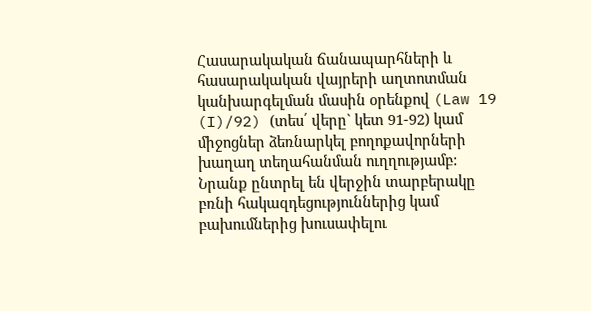Հասարակական ճանապարհների և հասարակական վայրերի աղտոտման կանխարգելման մասին օրենքով (Law 19 (I)/92) (տես՛ վերը` կետ 91-92) կամ միջոցներ ձեռնարկել բողոքավորների խաղաղ տեղահանման ուղղությամբ: Նրանք ընտրել են վերջին տարբերակը բռնի հակազդեցություններից կամ բախումներից խուսափելու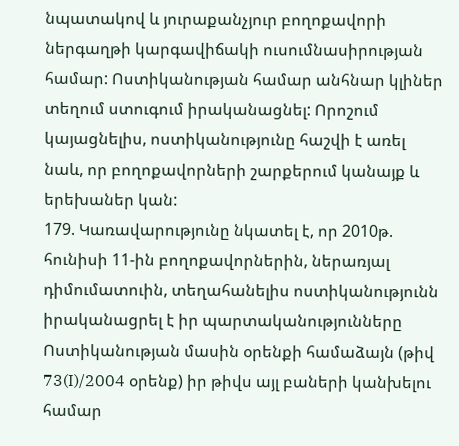նպատակով և յուրաքանչյուր բողոքավորի ներգաղթի կարգավիճակի ուսումնասիրության համար: Ոստիկանության համար անհնար կլիներ տեղում ստուգում իրականացնել: Որոշում կայացնելիս, ոստիկանությունը հաշվի է առել նաև, որ բողոքավորների շարքերում կանայք և երեխաներ կան:
179. Կառավարությունը նկատել է, որ 2010թ. հունիսի 11-ին բողոքավորներին, ներառյալ դիմումատուին, տեղահանելիս ոստիկանությունն իրականացրել է իր պարտականությունները Ոստիկանության մասին օրենքի համաձայն (թիվ 73(I)/2004 օրենք) իր թիվս այլ բաների կանխելու համար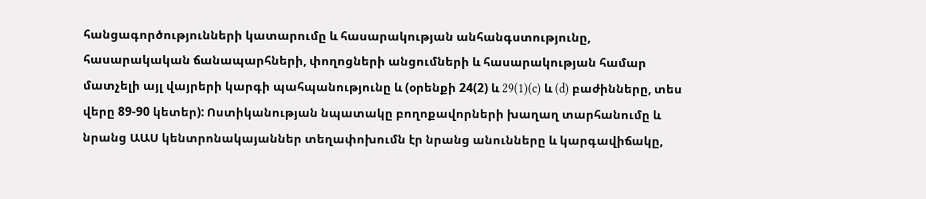հանցագործությունների կատարումը և հասարակության անհանգստությունը, հասարակական ճանապարհների, փողոցների անցումների և հասարակության համար մատչելի այլ վայրերի կարգի պահպանությունը և (օրենքի 24(2) և 29(1)(c) և (d) բաժինները, տես վերը 89-90 կետեր): Ոստիկանության նպատակը բողոքավորների խաղաղ տարհանումը և նրանց ԱԱՍ կենտրոնակայաններ տեղափոխումն էր նրանց անունները և կարգավիճակը,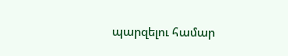պարզելու համար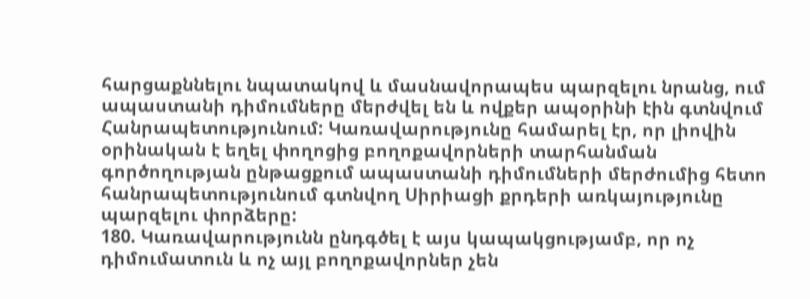հարցաքննելու նպատակով և մասնավորապես պարզելու նրանց, ում ապաստանի դիմումները մերժվել են և ովքեր ապօրինի էին գտնվում Հանրապետությունում: Կառավարությունը համարել էր, որ լիովին օրինական է եղել փողոցից բողոքավորների տարհանման գործողության ընթացքում ապաստանի դիմումների մերժումից հետո հանրապետությունում գտնվող Սիրիացի քրդերի առկայությունը պարզելու փորձերը:
180. Կառավարությունն ընդգծել է այս կապակցությամբ, որ ոչ դիմումատուն և ոչ այլ բողոքավորներ չեն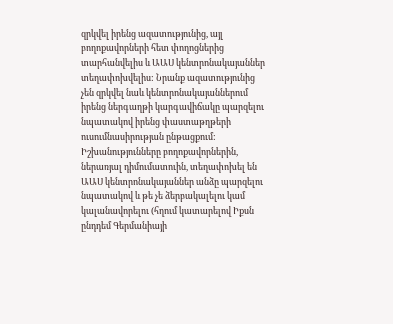զրկվել իրենց ազատությունից, այլ բողոքավորների հետ փողոցներից տարհանվելիս և ԱԱՍ կենտրոնակայաններ տեղափոխվելիս: Նրանք ազատությունից չեն զրկվել նաև կենտրոնակայաններում իրենց ներգաղթի կարգավիճակը պարզելու նպատակով իրենց փաստաթղթերի ուսումնասիրության ընթացքում: Իշխանությունները բողոքավորներին, ներառյալ դիմումատուին, տեղափոխել են ԱԱՍ կենտրոնակայաններ անձը պարզելու նպատակով և թե չե ձերբակալելու կամ կալանավորելու (հղում կատարելով Իքսն ընդդեմ Գերմանիայի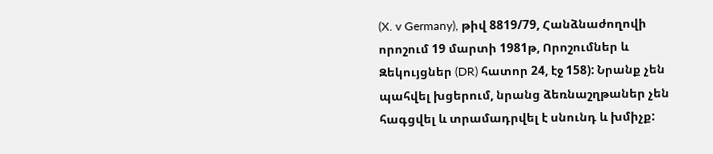(X. v Germany), թիվ 8819/79, Հանձնաժողովի որոշում 19 մարտի 1981թ, Որոշումներ և Զեկույցներ (DR) հատոր 24, էջ 158): Նրանք չեն պահվել խցերում, նրանց ձեռնաշղթաներ չեն հագցվել և տրամադրվել է սնունդ և խմիչք: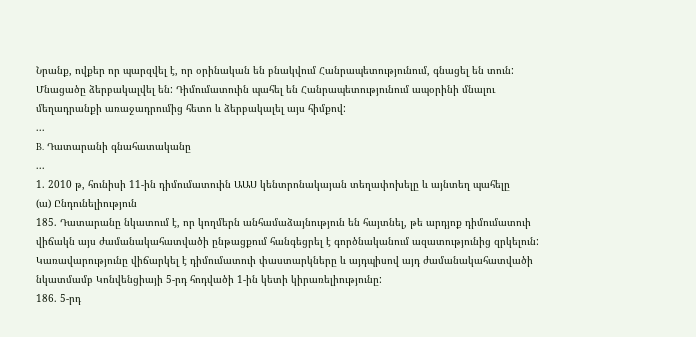Նրանք, ովքեր որ պարզվել է, որ օրինական են բնակվում Հանրապետությունում, գնացել են տուն: Մնացածը ձերբակալվել են: Դիմումատուին պահել են Հանրապետությունում ապօրինի մնալու մեղադրանքի առաջադրումից հետո և ձերբակալել այս հիմքով:
...
B. Դատարանի գնահատականը
...
1. 2010 թ, հունիսի 11-ին դիմումատուին ԱԱՍ կենտրոնակայան տեղափոխելը և այնտեղ պահելը
(ա) Ընդունելիություն
185. Դատարանը նկատում է, որ կողմերն անհամաձայնություն են հայտնել, թե արդյոք դիմումատուի վիճակն այս ժամանակահատվածի ընթացքում հանգեցրել է գործնականում ազատությունից զրկելուն: Կառավարությունը վիճարկել է դիմումատուի փաստարկները և այդպիսով այդ ժամանակահատվածի նկատմամբ Կոնվենցիայի 5-րդ հոդվածի 1-ին կետի կիրառելիությունը:
186. 5-րդ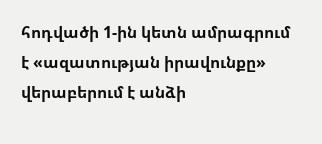հոդվածի 1-ին կետն ամրագրում է «ազատության իրավունքը» վերաբերում է անձի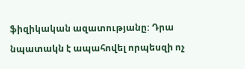ֆիզիկական ազատությանը: Դրա նպատակն է ապահովել որպեսզի ոչ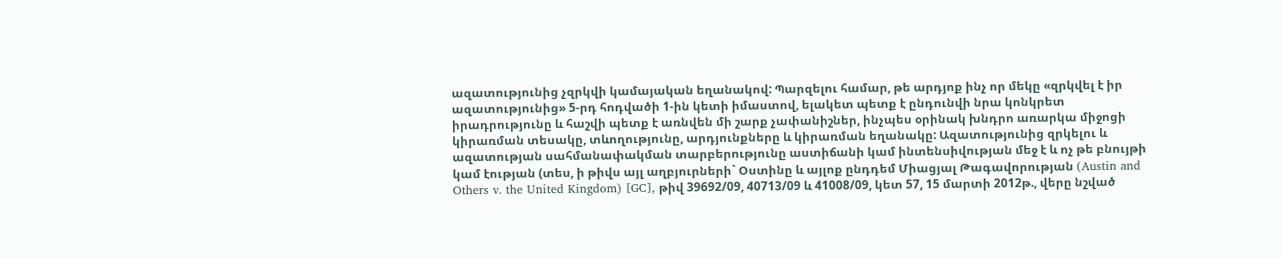ազատությունից չզրկվի կամայական եղանակով: Պարզելու համար, թե արդյոք ինչ որ մեկը «զրկվել է իր ազատությունից» 5-րդ հոդվածի 1-ին կետի իմաստով, ելակետ պետք է ընդունվի նրա կոնկրետ իրադրությունը և հաշվի պետք է առնվեն մի շարք չափանիշներ, ինչպես օրինակ խնդրո առարկա միջոցի կիրառման տեսակը, տևողությունը, արդյունքները և կիրառման եղանակը: Ազատությունից զրկելու և ազատության սահմանափակման տարբերությունը աստիճանի կամ ինտենսիվության մեջ է և ոչ թե բնույթի կամ էության (տես, ի թիվս այլ աղբյուրների` Օստինը և այլոք ընդդեմ Միացյալ Թագավորության (Austin and Others v. the United Kingdom) [GC], թիվ 39692/09, 40713/09 և 41008/09, կետ 57, 15 մարտի 2012թ., վերը նշված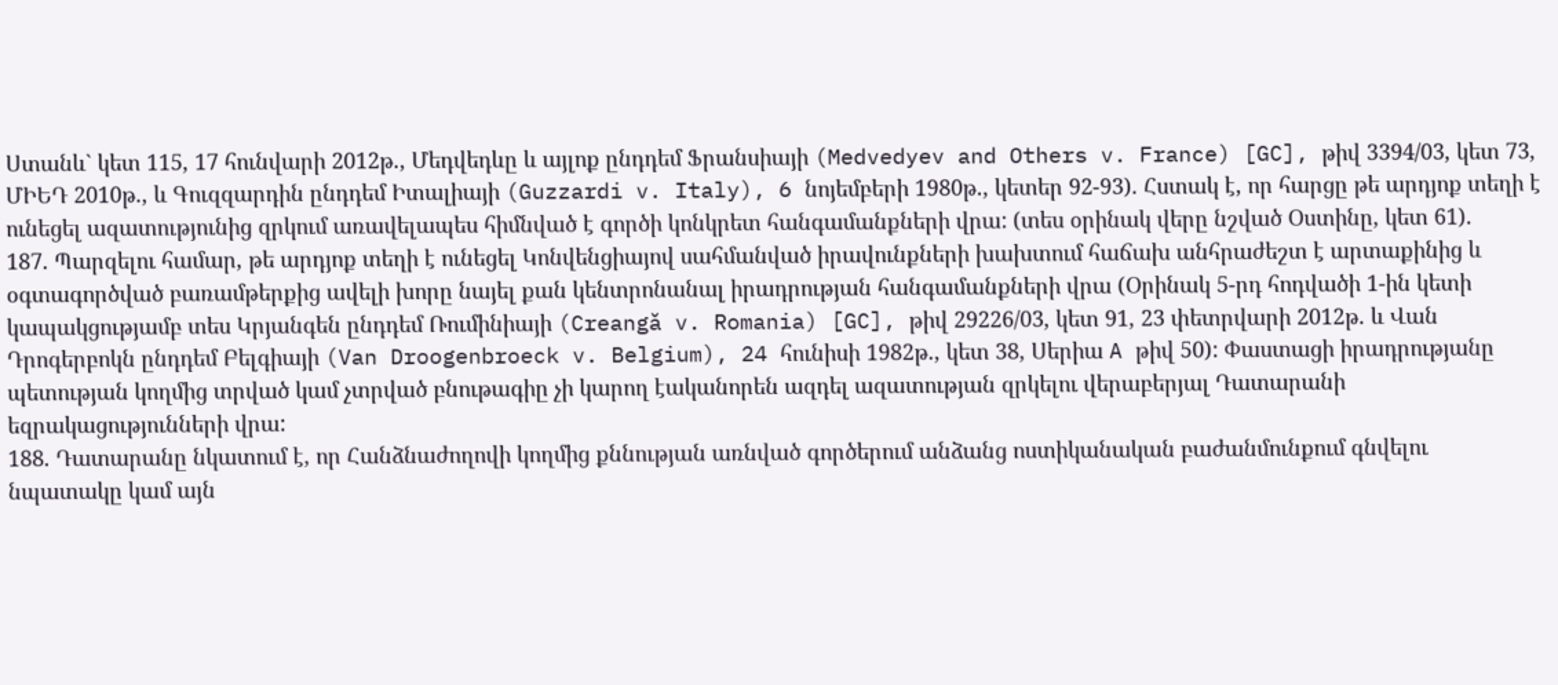Ստանև` կետ 115, 17 հունվարի 2012թ., Մեդվեդևը և այլոք ընդդեմ Ֆրանսիայի (Medvedyev and Others v. France) [GC], թիվ 3394/03, կետ 73, ՄԻԵԴ 2010թ., և Գուզզարդին ընդդեմ Իտալիայի (Guzzardi v. Italy), 6 նոյեմբերի 1980թ., կետեր 92-93). Հստակ է, որ հարցը թե արդյոք տեղի է ունեցել ազատությունից զրկում առավելապես հիմնված է գործի կոնկրետ հանգամանքների վրա: (տես օրինակ վերը նշված Օստինը, կետ 61).
187. Պարզելու համար, թե արդյոք տեղի է ունեցել Կոնվենցիայով սահմանված իրավունքների խախտում հաճախ անհրաժեշտ է արտաքինից և օգտագործված բառամթերքից ավելի խորը նայել քան կենտրոնանալ իրադրության հանգամանքների վրա (Օրինակ 5-րդ հոդվածի 1-ին կետի կապակցությամբ տես Կրյանգեն ընդդեմ Ռումինիայի (Creangă v. Romania) [GC], թիվ 29226/03, կետ 91, 23 փետրվարի 2012թ. և Վան Դրոգերբոկն ընդդեմ Բելգիայի (Van Droogenbroeck v. Belgium), 24 հունիսի 1982թ., կետ 38, Սերիա A թիվ 50): Փաստացի իրադրությանը պետության կողմից տրված կամ չտրված բնութագիը չի կարող էականորեն ազդել ազատության զրկելու վերաբերյալ Դատարանի եզրակացությունների վրա:
188. Դատարանը նկատում է, որ Հանձնաժողովի կողմից քննության առնված գործերում անձանց ոստիկանական բաժանմունքում գնվելու նպատակը կամ այն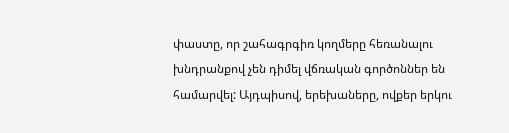փաստը, որ շահագրգիռ կողմերը հեռանալու խնդրանքով չեն դիմել վճռական գործոններ են համարվել: Այդպիսով, երեխաները, ովքեր երկու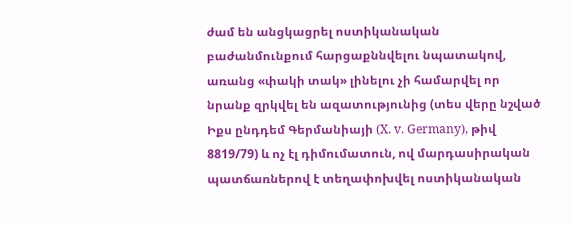ժամ են անցկացրել ոստիկանական բաժանմունքում հարցաքննվելու նպատակով, առանց «փակի տակ» լինելու չի համարվել որ նրանք զրկվել են ազատությունից (տես վերը նշված Իքս ընդդեմ Գերմանիայի (X. v. Germany), թիվ 8819/79) և ոչ էլ դիմումատուն, ով մարդասիրական պատճառներով է տեղափոխվել ոստիկանական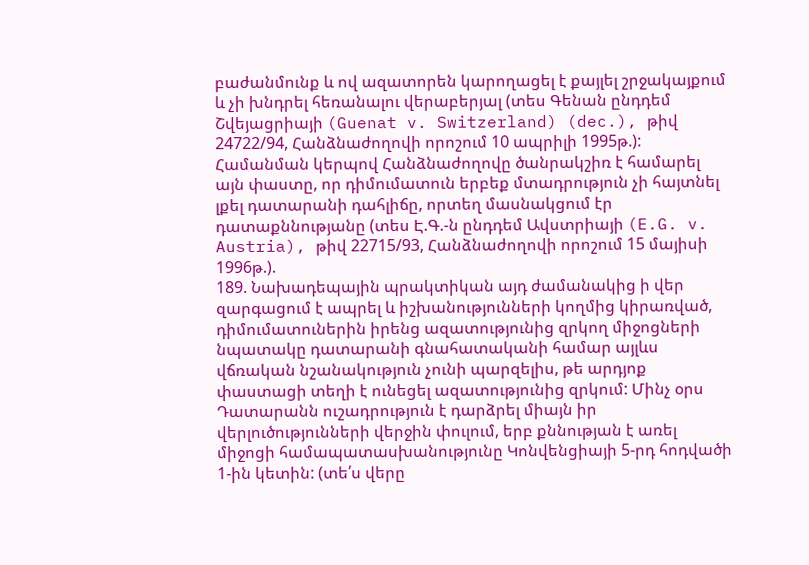բաժանմունք և ով ազատորեն կարողացել է քայլել շրջակայքում և չի խնդրել հեռանալու վերաբերյալ (տես Գենան ընդդեմ Շվեյացրիայի (Guenat v. Switzerland) (dec.), թիվ 24722/94, Հանձնաժողովի որոշում 10 ապրիլի 1995թ.): Համանման կերպով Հանձնաժողովը ծանրակշիռ է համարել այն փաստը, որ դիմումատուն երբեք մտադրություն չի հայտնել լքել դատարանի դահլիճը, որտեղ մասնակցում էր դատաքննությանը (տես Է.Գ.-ն ընդդեմ Ավստրիայի (E.G. v. Austria), թիվ 22715/93, Հանձնաժողովի որոշում 15 մայիսի 1996թ.).
189. Նախադեպային պրակտիկան այդ ժամանակից ի վեր զարգացում է ապրել և իշխանությունների կողմից կիրառված, դիմումատուներին իրենց ազատությունից զրկող միջոցների նպատակը դատարանի գնահատականի համար այլևս վճռական նշանակություն չունի պարզելիս, թե արդյոք փաստացի տեղի է ունեցել ազատությունից զրկում: Մինչ օրս Դատարանն ուշադրություն է դարձրել միայն իր վերլուծությունների վերջին փուլում, երբ քննության է առել միջոցի համապատասխանությունը Կոնվենցիայի 5-րդ հոդվածի 1-ին կետին: (տե՛ս վերը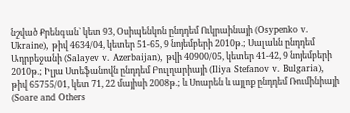նշված Քրենգան` կետ 93, Օսիպենկոն ընդդեմ Ուկրաինայի (Osypenko v. Ukraine), թիվ 4634/04, կետեր 51-65, 9 նոյեմբերի 2010թ.; Սալաևն ընդդեմ Ադրբեջանի (Salayev v. Azerbaijan), թվի 40900/05, կետեր 41-42, 9 նոյեմբերի 2010թ.; Իլյա Ստեֆանովն ընդդեմ Բուլղարիայի (Iliya Stefanov v. Bulgaria), թիվ 65755/01, կետ 71, 22 մայիսի 2008թ.; և Սոարեն և այլոք ընդդեմ Ռումինիայի (Soare and Others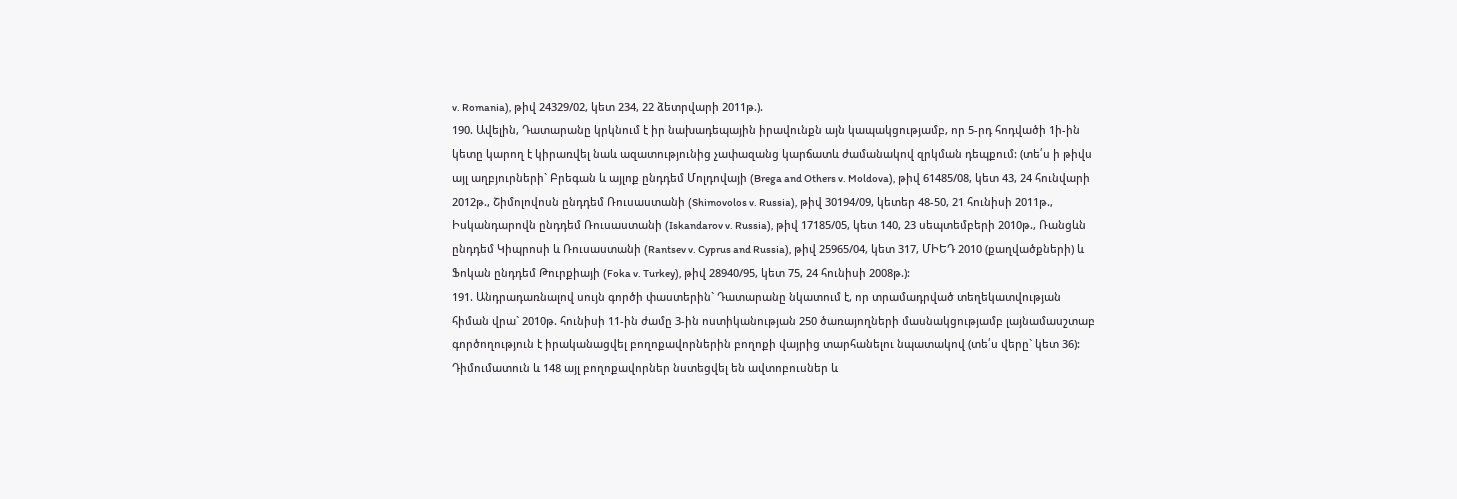v. Romania), թիվ 24329/02, կետ 234, 22 ձետրվարի 2011թ.).
190. Ավելին, Դատարանը կրկնում է իր նախադեպային իրավունքն այն կապակցությամբ, որ 5-րդ հոդվածի 1ի-ին կետը կարող է կիրառվել նաև ազատությունից չափազանց կարճատև ժամանակով զրկման դեպքում: (տե՛ս ի թիվս այլ աղբյուրների` Բրեգան և այլոք ընդդեմ Մոլդովայի (Brega and Others v. Moldova), թիվ 61485/08, կետ 43, 24 հունվարի 2012թ., Շիմոլովոսն ընդդեմ Ռուսաստանի (Shimovolos v. Russia), թիվ 30194/09, կետեր 48-50, 21 հունիսի 2011թ., Իսկանդարովն ընդդեմ Ռուսաստանի (Iskandarov v. Russia), թիվ 17185/05, կետ 140, 23 սեպտեմբերի 2010թ., Ռանցևն ընդդեմ Կիպրոսի և Ռուսաստանի (Rantsev v. Cyprus and Russia), թիվ 25965/04, կետ 317, ՄԻԵԴ 2010 (քաղվածքների) և Ֆոկան ընդդեմ Թուրքիայի (Foka v. Turkey), թիվ 28940/95, կետ 75, 24 հունիսի 2008թ.):
191. Անդրադառնալով սույն գործի փաստերին` Դատարանը նկատում է, որ տրամադրված տեղեկատվության հիման վրա` 2010թ. հունիսի 11-ին ժամը 3-ին ոստիկանության 250 ծառայողների մասնակցությամբ լայնամասշտաբ գործողություն է իրականացվել բողոքավորներին բողոքի վայրից տարհանելու նպատակով (տե՛ս վերը` կետ 36): Դիմումատուն և 148 այլ բողոքավորներ նստեցվել են ավտոբուսներ և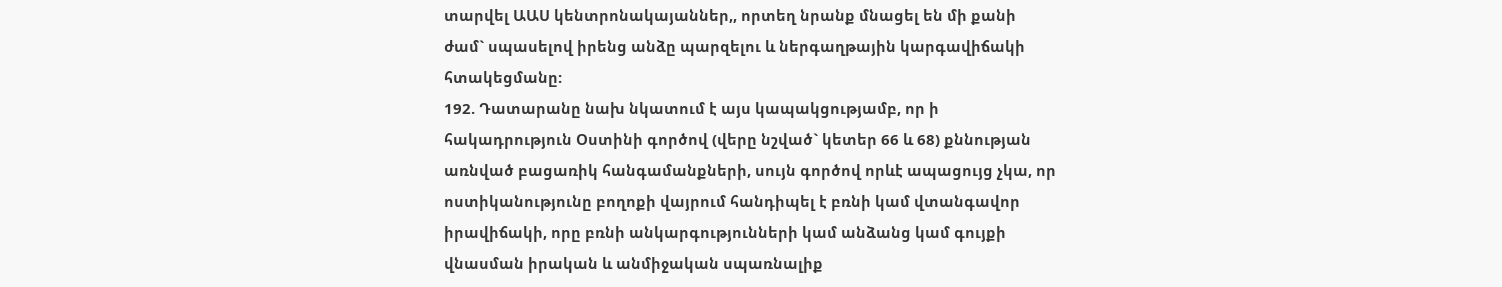տարվել ԱԱՍ կենտրոնակայաններ,, որտեղ նրանք մնացել են մի քանի ժամ` սպասելով իրենց անձը պարզելու և ներգաղթային կարգավիճակի հտակեցմանը:
192. Դատարանը նախ նկատում է այս կապակցությամբ, որ ի հակադրություն Օստինի գործով (վերը նշված` կետեր 66 և 68) քննության առնված բացառիկ հանգամանքների, սույն գործով որևէ ապացույց չկա, որ ոստիկանությունը բողոքի վայրում հանդիպել է բռնի կամ վտանգավոր իրավիճակի, որը բռնի անկարգությունների կամ անձանց կամ գույքի վնասման իրական և անմիջական սպառնալիք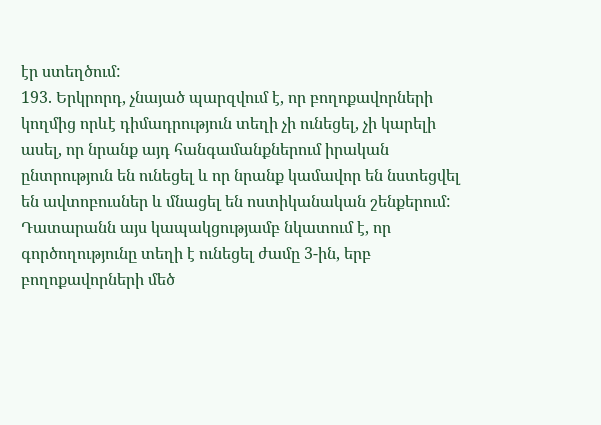էր ստեղծում:
193. Երկրորդ, չնայած պարզվում է, որ բողոքավորների կողմից որևէ դիմադրություն տեղի չի ունեցել, չի կարելի ասել, որ նրանք այդ հանգամանքներում իրական ընտրություն են ունեցել և որ նրանք կամավոր են նստեցվել են ավտոբուսներ և մնացել են ոստիկանական շենքերում: Դատարանն այս կապակցությամբ նկատում է, որ գործողությունը տեղի է ունեցել ժամը 3-ին, երբ բողոքավորների մեծ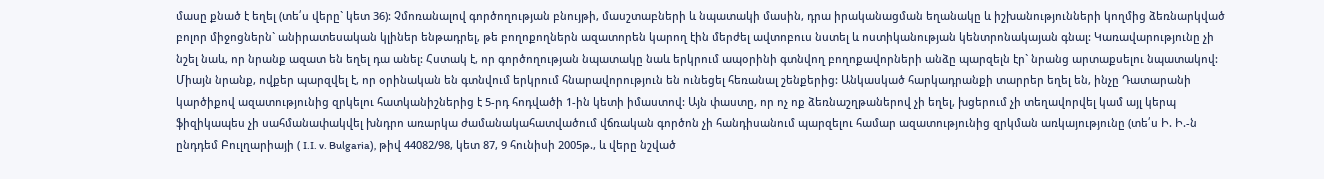մասը քնած է եղել (տե՛ս վերը` կետ 36): Չմոռանալով գործողության բնույթի, մասշտաբների և նպատակի մասին, դրա իրականացման եղանակը և իշխանությունների կողմից ձեռնարկված բոլոր միջոցներն` անիրատեսական կլիներ ենթադրել, թե բողոքողներն ազատորեն կարող էին մերժել ավտոբուս նստել և ոստիկանության կենտրոնակայան գնալ: Կառավարությունը չի նշել նաև, որ նրանք ազատ են եղել դա անել: Հստակ է, որ գործողության նպատակը նաև երկրում ապօրինի գտնվող բողոքավորների անձը պարզելն էր` նրանց արտաքսելու նպատակով: Միայն նրանք, ովքեր պարզվել է, որ օրինական են գտնվում երկրում հնարավորություն են ունեցել հեռանալ շենքերից: Անկասկած հարկադրանքի տարրեր եղել են, ինչը Դատարանի կարծիքով ազատությունից զրկելու հատկանիշներից է 5-րդ հոդվածի 1-ին կետի իմաստով: Այն փաստը, որ ոչ ոք ձեռնաշղթաներով չի եղել, խցերում չի տեղավորվել կամ այլ կերպ ֆիզիկապես չի սահմանափակվել խնդրո առարկա ժամանակահատվածում վճռական գործոն չի հանդիսանում պարզելու համար ազատությունից զրկման առկայությունը (տե՛ս Ի. Ի.-ն ընդդեմ Բուլղարիայի ( I.I. v. Bulgaria), թիվ 44082/98, կետ 87, 9 հունիսի 2005թ., և վերը նշված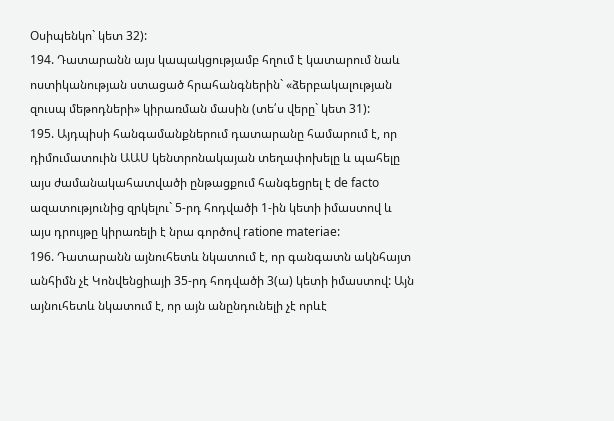Օսիպենկո` կետ 32):
194. Դատարանն այս կապակցությամբ հղում է կատարում նաև ոստիկանության ստացած հրահանգներին` «ձերբակալության զուսպ մեթոդների» կիրառման մասին (տե՛ս վերը` կետ 31):
195. Այդպիսի հանգամանքներում դատարանը համարում է, որ դիմումատուին ԱԱՍ կենտրոնակայան տեղափոխելը և պահելը այս ժամանակահատվածի ընթացքում հանգեցրել է de facto ազատությունից զրկելու` 5-րդ հոդվածի 1-ին կետի իմաստով և այս դրույթը կիրառելի է նրա գործով ratione materiae:
196. Դատարանն այնուհետև նկատում է, որ գանգատն ակնհայտ անհիմն չէ Կոնվենցիայի 35-րդ հոդվածի 3(ա) կետի իմաստով: Այն այնուհետև նկատում է, որ այն անընդունելի չէ որևէ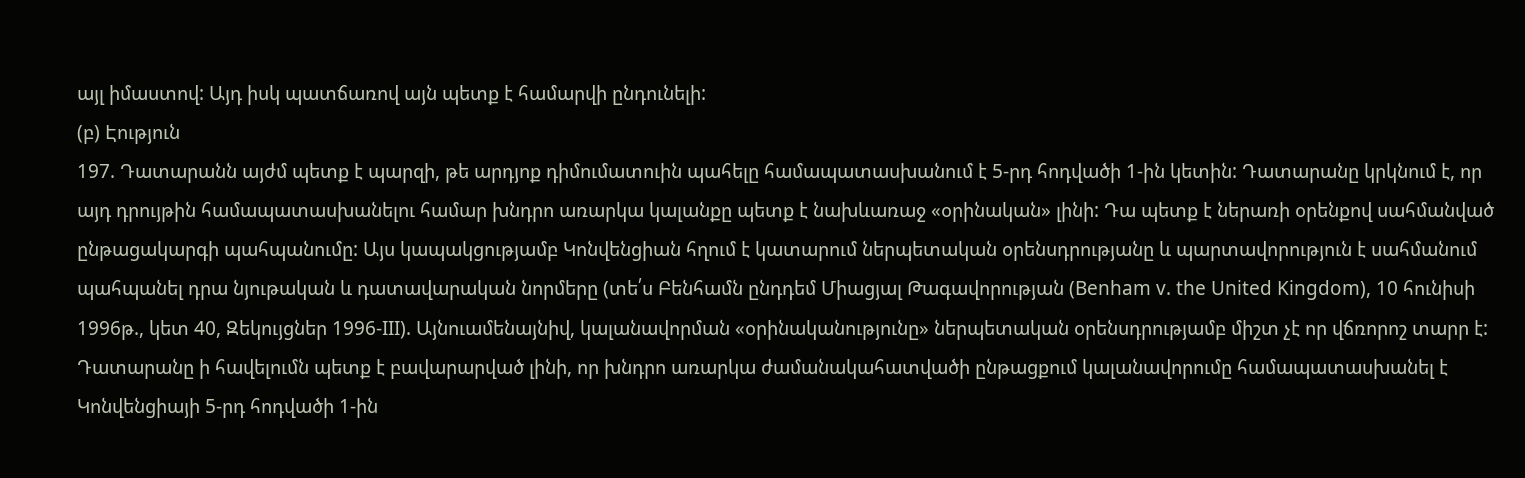այլ իմաստով: Այդ իսկ պատճառով այն պետք է համարվի ընդունելի:
(բ) Էություն
197. Դատարանն այժմ պետք է պարզի, թե արդյոք դիմումատուին պահելը համապատասխանում է 5-րդ հոդվածի 1-ին կետին: Դատարանը կրկնում է, որ այդ դրույթին համապատասխանելու համար խնդրո առարկա կալանքը պետք է նախևառաջ «օրինական» լինի: Դա պետք է ներառի օրենքով սահմանված ընթացակարգի պահպանումը: Այս կապակցությամբ Կոնվենցիան հղում է կատարում ներպետական օրենսդրությանը և պարտավորություն է սահմանում պահպանել դրա նյութական և դատավարական նորմերը (տե՛ս Բենհամն ընդդեմ Միացյալ Թագավորության (Benham v. the United Kingdom), 10 հունիսի 1996թ., կետ 40, Զեկույցներ 1996‑III). Այնուամենայնիվ, կալանավորման «օրինականությունը» ներպետական օրենսդրությամբ միշտ չէ որ վճռորոշ տարր է: Դատարանը ի հավելումն պետք է բավարարված լինի, որ խնդրո առարկա ժամանակահատվածի ընթացքում կալանավորումը համապատասխանել է Կոնվենցիայի 5-րդ հոդվածի 1-ին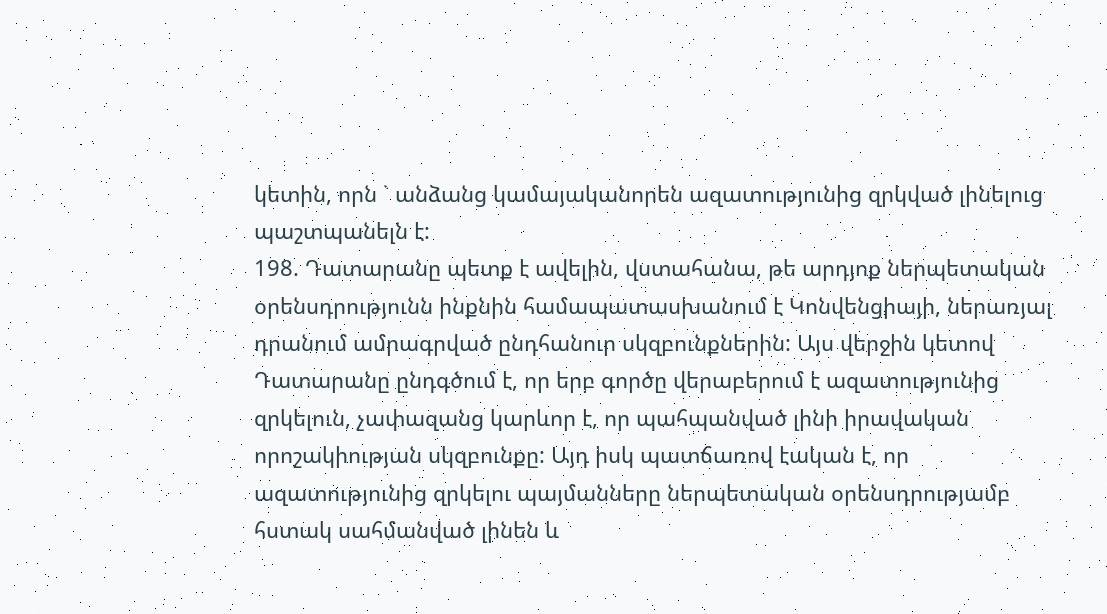կետին, որն ` անձանց կամայականորեն ազատությունից զրկված լինելուց պաշտպանելն է:
198. Դատարանը պետք է ավելին, վստահանա, թե արդյոք ներպետական օրենսդրությունն ինքնին համապատասխանում է Կոնվենցիայի, ներառյալ դրանում ամրագրված ընդհանուր սկզբունքներին: Այս վերջին կետով Դատարանը ընդգծում է, որ երբ գործը վերաբերում է ազատությունից զրկելուն, չափազանց կարևոր է, որ պահպանված լինի իրավական որոշակիության սկզբունքը: Այդ իսկ պատճառով էական է, որ ազատությունից զրկելու պայմանները ներպետական օրենսդրությամբ հստակ սահմանված լինեն և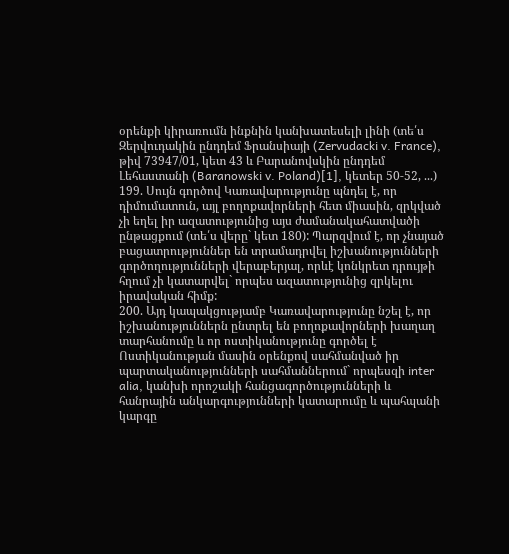օրենքի կիրառումն ինքնին կանխատեսելի լինի (տե՛ս Զերվուդակին ընդդեմ Ֆրանսիայի (Zervudacki v. France), թիվ 73947/01, կետ 43 և Բարանովսկին ընդդեմ Լեհաստանի (Baranowski v. Poland)[1], կետեր 50‑52, ...)
199. Սույն գործով Կառավարությունը պնդել է, որ դիմումատուն, այլ բողոքավորների հետ միասին, զրկված չի եղել իր ազատությունից այս ժամանակահատվածի ընթացքում (տե՛ս վերը` կետ 180): Պարզվում է, որ չնայած բացատրություններ են տրամադրվել իշխանությունների գործողությունների վերաբերյալ, որևէ կոնկրետ դրույթի հղում չի կատարվել` որպես ազատությունից զրկելու իրավական հիմք:
200. Այդ կապակցությամբ Կառավարությունը նշել է, որ իշխանություններն ընտրել են բողոքավորների խաղաղ տարհանումը և որ ոստիկանությունը գործել է Ոստիկանության մասին օրենքով սահմանված իր պարտականությունների սահմաններում` որպեսզի inter alia, կանխի որոշակի հանցագործությունների և հանրային անկարգությունների կատարումը և պահպանի կարգը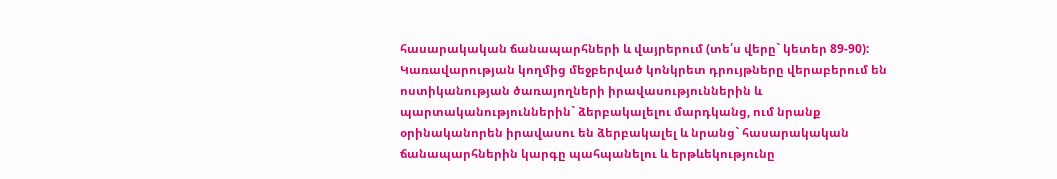հասարակական ճանապարհների և վայրերում (տե՛ս վերը` կետեր 89-90): Կառավարության կողմից մեջբերված կոնկրետ դրույթները վերաբերում են ոստիկանության ծառայողների իրավասություններին և պարտականություններին` ձերբակալելու մարդկանց, ում նրանք օրինականորեն իրավասու են ձերբակալել և նրանց` հասարակական ճանապարհներին կարգը պահպանելու և երթևեկությունը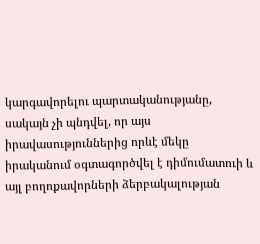կարգավորելու պարտականությանը, սակայն չի պնդվել, որ այս իրավասություններից որևէ մեկը իրականում օգտագործվել է դիմումատուի և այլ բողոքավորների ձերբակալության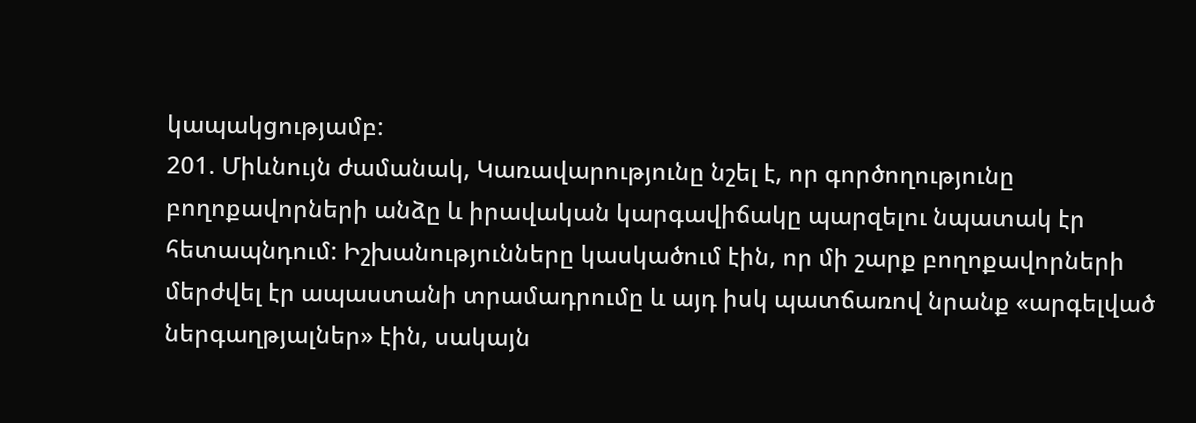կապակցությամբ:
201. Միևնույն ժամանակ, Կառավարությունը նշել է, որ գործողությունը բողոքավորների անձը և իրավական կարգավիճակը պարզելու նպատակ էր հետապնդում: Իշխանությունները կասկածում էին, որ մի շարք բողոքավորների մերժվել էր ապաստանի տրամադրումը և այդ իսկ պատճառով նրանք «արգելված ներգաղթյալներ» էին, սակայն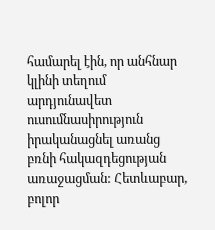համարել էին, որ անհնար կլինի տեղում արդյունավետ ուսումնասիրություն իրականացնել առանց բռնի հակազդեցության առաջացման: Հետևաբար, բոլոր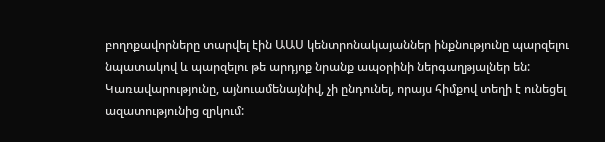բողոքավորները տարվել էին ԱԱՍ կենտրոնակայաններ ինքնությունը պարզելու նպատակով և պարզելու թե արդյոք նրանք ապօրինի ներգաղթյալներ են: Կառավարությունը, այնուամենայնիվ, չի ընդունել, որայս հիմքով տեղի է ունեցել ազատությունից զրկում: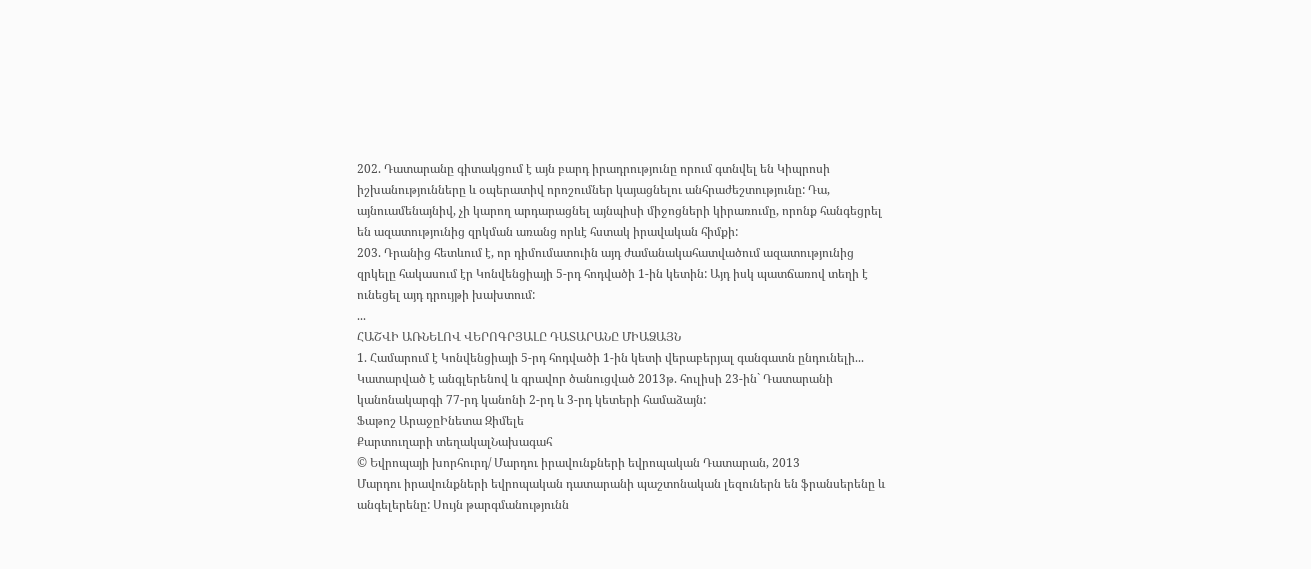202. Դատարանը գիտակցում է այն բարդ իրադրությունը որում գտնվել են Կիպրոսի իշխանությունները և օպերատիվ որոշումներ կայացնելու անհրաժեշտությունը: Դա, այնուամենայնիվ, չի կարող արդարացնել այնպիսի միջոցների կիրառումը, որոնք հանգեցրել են ազատությունից զրկման առանց որևէ հստակ իրավական հիմքի:
203. Դրանից հետևում է, որ դիմումատուին այդ ժամանակահատվածում ազատությունից զրկելը հակասում էր Կոնվենցիայի 5-րդ հոդվածի 1-ին կետին: Այդ իսկ պատճառով տեղի է ունեցել այդ դրույթի խախտում:
...
ՀԱՇՎԻ ԱՌՆԵԼՈՎ ՎԵՐՈԳՐՅԱԼԸ ԴԱՏԱՐԱՆԸ ՄԻԱՁԱՅՆ
1. Համարում է Կոնվենցիայի 5-րդ հոդվածի 1-ին կետի վերաբերյալ գանգատն ընդունելի...
Կատարված է անգլերենով և գրավոր ծանուցված 2013թ. հուլիսի 23-ին` Դատարանի կանոնակարգի 77-րդ կանոնի 2-րդ և 3-րդ կետերի համաձայն:
Ֆաթոշ ԱրաջըԻնետա Զիմելե
Քարտուղարի տեղակալՆախագահ
© Եվրոպայի խորհուրդ/ Մարդու իրավունքների եվրոպական Դատարան, 2013
Մարդու իրավունքների եվրոպական դատարանի պաշտոնական լեզուներն են ֆրանսերենը և անգելերենը: Սույն թարգմանությունն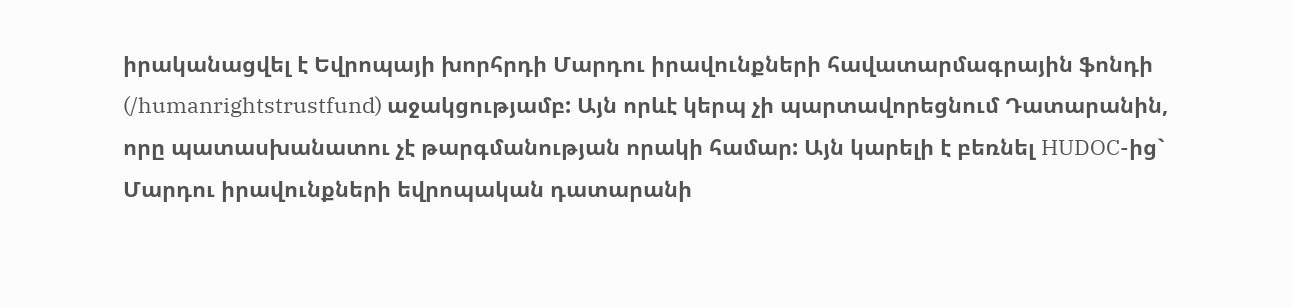իրականացվել է Եվրոպայի խորհրդի Մարդու իրավունքների հավատարմագրային ֆոնդի (/humanrightstrustfund) աջակցությամբ: Այն որևէ կերպ չի պարտավորեցնում Դատարանին, որը պատասխանատու չէ թարգմանության որակի համար: Այն կարելի է բեռնել HUDOC-ից` Մարդու իրավունքների եվրոպական դատարանի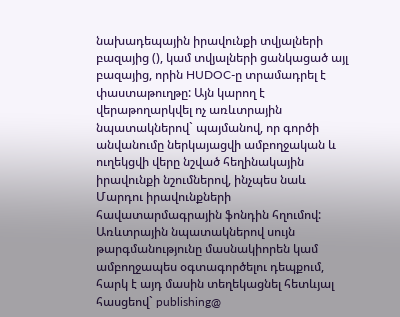նախադեպային իրավունքի տվյալների բազայից (), կամ տվյալների ցանկացած այլ բազայից, որին HUDOC-ը տրամադրել է փաստաթուղթը: Այն կարող է վերաթողարկվել ոչ առևտրային նպատակներով` պայմանով, որ գործի անվանումը ներկայացվի ամբողջական և ուղեկցվի վերը նշված հեղինակային իրավունքի նշումներով, ինչպես նաև Մարդու իրավունքների հավատարմագրային ֆոնդին հղումով: Առևտրային նպատակներով սույն թարգմանությունը մասնակիորեն կամ ամբողջապես օգտագործելու դեպքում, հարկ է այդ մասին տեղեկացնել հետևյալ հասցեով` publishing@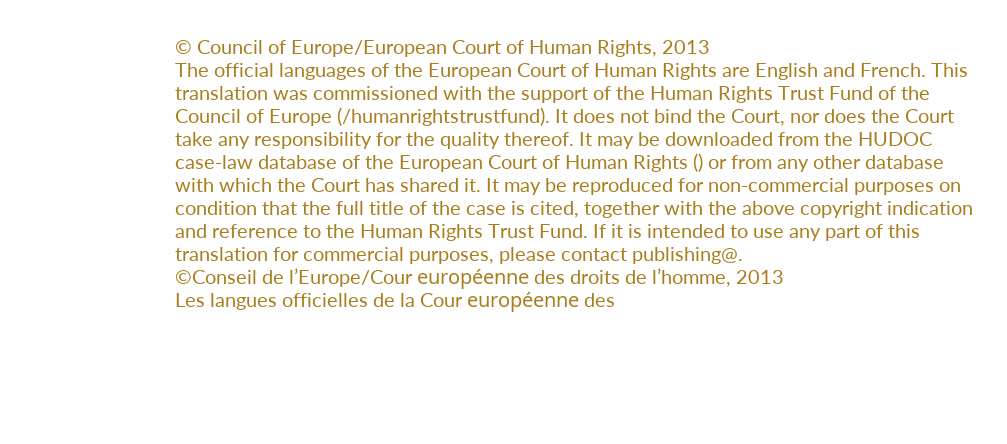© Council of Europe/European Court of Human Rights, 2013
The official languages of the European Court of Human Rights are English and French. This translation was commissioned with the support of the Human Rights Trust Fund of the Council of Europe (/humanrightstrustfund). It does not bind the Court, nor does the Court take any responsibility for the quality thereof. It may be downloaded from the HUDOC case-law database of the European Court of Human Rights () or from any other database with which the Court has shared it. It may be reproduced for non-commercial purposes on condition that the full title of the case is cited, together with the above copyright indication and reference to the Human Rights Trust Fund. If it is intended to use any part of this translation for commercial purposes, please contact publishing@.
©Conseil de l’Europe/Cour européenne des droits de l’homme, 2013
Les langues officielles de la Cour européenne des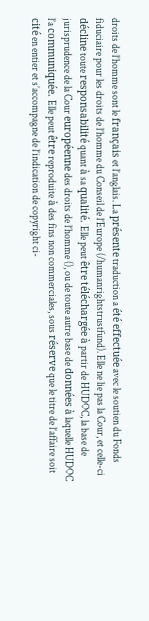droits de l’homme sont le français et l’anglais. La présente traduction a été effectuée avec le soutien du Fonds fiduciaire pour les droits de l’homme du Conseil de l’Europe (/humanrightstrustfund). Elle ne lie pas la Cour, et celle-ci décline toute responsabilité quant à sa qualité. Elle peut être téléchargée à partir de HUDOC, la base de jurisprudence de la Cour européenne des droits de l’homme (), ou de toute autre base de données à laquelle HUDOC l’a communiquée. Elle peut être reproduite à des fins non commerciales, sous réserve que le titre de l’affaire soit cité en entier et s’accompagne de l’indication de copyright ci-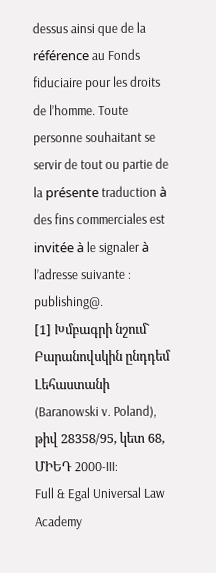dessus ainsi que de la référence au Fonds fiduciaire pour les droits de l’homme. Toute personne souhaitant se servir de tout ou partie de la présente traduction à des fins commerciales est invitée à le signaler à l’adresse suivante : publishing@.
[1] Խմբագրի նշում` Բարանովսկին ընդդեմ Լեհաստանի (Baranowski v. Poland), թիվ 28358/95, կետ 68, ՄԻԵԴ 2000‑III:
Full & Egal Universal Law Academy